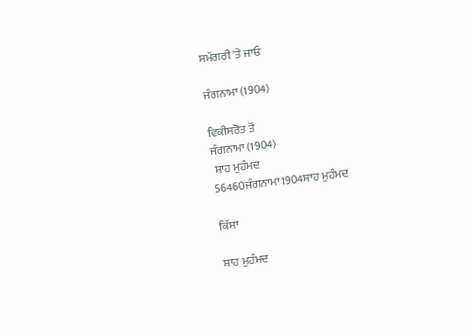ਸਮੱਗਰੀ 'ਤੇ ਜਾਓ

ਜੰਗਨਾਮਾ (1904)

ਵਿਕੀਸਰੋਤ ਤੋਂ
ਜੰਗਨਾਮਾ (1904)
 ਸ਼ਾਹ ਮੁਹੰਮਦ
56460ਜੰਗਨਾਮਾ1904ਸ਼ਾਹ ਮੁਹੰਮਦ

ਕਿੱਸਾ

ਸ਼ਾਹ ਮੁਹੰਮਦ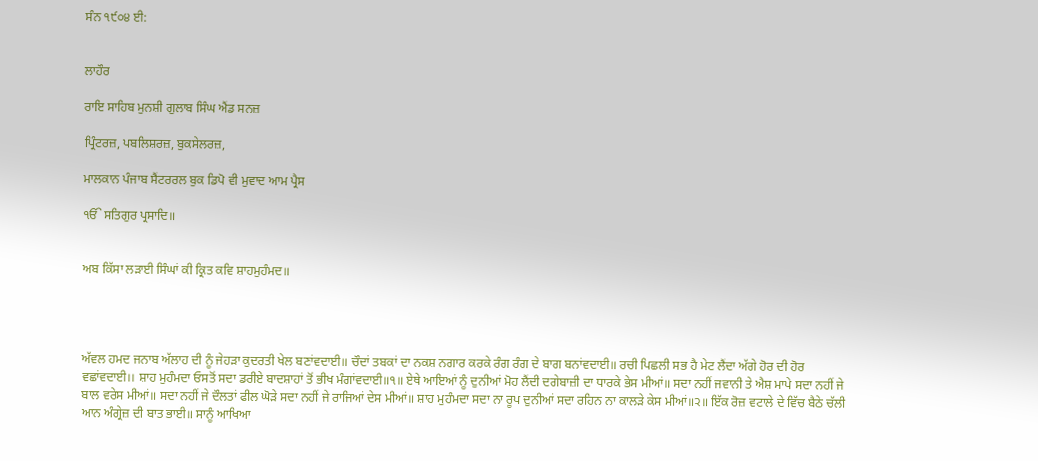ਸੰਨ ੧੯੦੪ ਈ:


ਲਾਹੌਰ

ਰਾਇ ਸਾਹਿਬ ਮੁਨਸ਼ੀ ਗੁਲਾਬ ਸਿੰਘ ਐਂਡ ਸਨਜ਼

ਪ੍ਰਿੰਟਰਜ਼, ਪਬਲਿਸ਼ਰਜ਼, ਬੁਕਸੇਲਰਜ਼,

ਮਾਲਕਾਨ ਪੰਜਾਬ ਸੈਂਟਰਰਲ ਬੁਕ ਡਿਪੋ ਵੀ ਮੁਵਾਦ ਆਮ ਪ੍ਰੈਸ

ੴ ਸਤਿਗੁਰ ਪ੍ਰਸਾਦਿ॥


ਅਬ ਕਿੱਸਾ ਲੜਾਈ ਸਿੰਘਾਂ ਕੀ ਕ੍ਰਿਤ ਕਵਿ ਸ਼ਾਹਮੁਹੰਮਦ॥




ਅੱਵਲ ਹਮਦ ਜਨਾਬ ਅੱਲਾਹ ਦੀ ਨੂੰ ਜੇਹੜਾ ਕੁਦਰਤੀ ਖੇਲ ਬਣਾਂਵਦਾਈ॥ ਚੌਦਾਂ ਤਬਕਾਂ ਦਾ ਨਕਸ਼ ਨਗਾਰ ਕਰਕੇ ਰੰਗ ਰੰਗ ਦੇ ਬਾਗ ਬਨਾਂਵਦਾਈ॥ ਰਚੀ ਪਿਛਲੀ ਸਭ ਹੈ ਮੇਟ ਲੈਂਦਾ ਅੱਗੇ ਹੋਰ ਦੀ ਹੋਰ ਵਛਾਂਵਦਾਈ।। ਸ਼ਾਹ ਮੁਹੰਮਦਾ ਓਸਤੋਂ ਸਦਾ ਡਰੀਏ ਬਾਦਸ਼ਾਹਾਂ ਤੋਂ ਭੀਖ ਮੰਗਾਂਵਦਾਈ॥੧॥ ਏਥੇ ਆਇਆਂ ਨੂੰ ਦੁਨੀਆਂ ਮੋਹ ਲੈਂਦੀ ਦਗੇਬਾਜ਼ੀ ਦਾ ਧਾਰਕੇ ਭੇਸ ਮੀਆਂ॥ ਸਦਾ ਨਹੀਂ ਜਵਾਨੀ ਤੇ ਐਸ਼ ਮਾਪੇ ਸਦਾ ਨਹੀਂ ਜੇ ਬਾਲ ਵਰੇਸ ਮੀਆਂ॥ ਸਦਾ ਨਹੀਂ ਜੇ ਦੌਲਤਾਂ ਫੀਲ ਘੋੜੇ ਸਦਾ ਨਹੀਂ ਜੇ ਰਾਜਿਆਂ ਦੇਸ ਮੀਆਂ॥ ਸ਼ਾਹ ਮੁਹੰਮਦਾ ਸਦਾ ਨਾ ਰੂਪ ਦੁਨੀਆਂ ਸਦਾ ਰਹਿਨ ਨਾ ਕਾਲੜੇ ਕੇਸ ਮੀਆਂ॥੨॥ ਇੱਕ ਰੋਜ਼ ਵਟਾਲੇ ਦੇ ਵਿੱਚ ਬੈਠੇ ਚੱਲੀ ਆਨ ਅੰਗ੍ਰੇਜ਼ ਦੀ ਬਾਤ ਭਾਈ॥ ਸਾਨੂੰ ਆਖਿਆ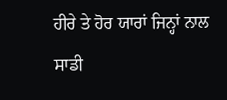ਹੀਰੇ ਤੇ ਹੋਰ ਯਾਰਾਂ ਜਿਨ੍ਹਾਂ ਨਾਲ ਸਾਡੀ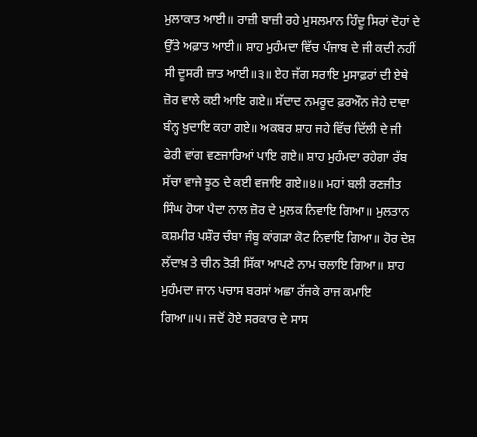ਮੁਲਾਕਾਤ ਆਈ॥ ਰਾਜ਼ੀ ਬਾਜ਼ੀ ਰਹੇ ਮੁਸਲਮਾਨ ਹਿੰਦੂ ਸਿਰਾਂ ਦੋਹਾਂ ਦੇ ਉੱਤੇ ਅਫ਼ਾਤ ਆਈ॥ ਸ਼ਾਹ ਮੁਹੰਮਦਾ ਵਿੱਚ ਪੰਜਾਬ ਦੇ ਜੀ ਕਦੀ ਨਹੀਂ ਸੀ ਦੂਸਰੀ ਜ਼ਾਤ ਆਈ॥੩॥ ਏਹ ਜੱਗ ਸਰਾਇ ਮੁਸਾਫ਼ਰਾਂ ਦੀ ਏਥੇ ਜ਼ੋਰ ਵਾਲੇ ਕਈ ਆਇ ਗਏ॥ ਸੱਦਾਦ ਨਮਰੂਦ ਫ਼ਰਔਨ ਜੇਹੇ ਦਾਵਾ ਬੰਨ੍ਹ ਖ਼ੁਦਾਇ ਕਹਾ ਗਏ॥ ਅਕਬਰ ਸ਼ਾਹ ਜਹੇ ਵਿੱਚ ਦਿੱਲੀ ਦੇ ਜੀ ਫੇਰੀ ਵਾਂਗ ਵਣਜਾਰਿਆਂ ਪਾਇ ਗਏ॥ ਸ਼ਾਹ ਮੁਹੰਮਦਾ ਰਹੇਗਾ ਰੱਬ ਸੱਚਾ ਵਾਜੇ ਝੂਠ ਦੇ ਕਈ ਵਜਾਇ ਗਏ॥੪॥ ਮਹਾਂ ਬਲੀ ਰਣਜੀਤ ਸਿੰਘ ਹੋਯਾ ਪੈਦਾ ਨਾਲ ਜ਼ੋਰ ਦੇ ਮੁਲਕ ਨਿਵਾਇ ਗਿਆ॥ ਮੁਲਤਾਨ ਕਸ਼ਮੀਰ ਪਸ਼ੌਰ ਚੰਬਾ ਜੰਬੂ ਕਾਂਗੜਾ ਕੋਟ ਨਿਵਾਇ ਗਿਆ॥ ਹੋਰ ਦੇਸ਼ ਲੱਦਾਖ਼ ਤੇ ਚੀਨ ਤੋੜੀ ਸਿੱਕਾ ਆਪਣੇ ਨਾਮ ਚਲਾਇ ਗਿਆ॥ ਸ਼ਾਹ ਮੁਹੰਮਦਾ ਜਾਨ ਪਚਾਸ ਬਰਸਾਂ ਅਛਾ ਰੱਜਕੇ ਰਾਜ ਕਮਾਇ ਗਿਆ॥੫। ਜਦੋਂ ਹੋਏ ਸਰਕਾਰ ਦੇ ਸਾਸ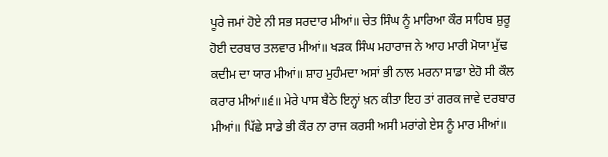ਪੂਰੇ ਜਮਾਂ ਹੋਏ ਨੀ ਸਭ ਸਰਦਾਰ ਮੀਆਂ॥ ਚੇਤ ਸਿੰਘ ਨੂੰ ਮਾਰਿਆ ਕੌਰ ਸਾਹਿਬ ਸ਼ੁਰੂ ਹੋਈ ਦਰਬਾਰ ਤਲਵਾਰ ਮੀਆਂ॥ ਖੜਕ ਸਿੰਘ ਮਹਾਰਾਜ ਨੇ ਆਹ ਮਾਰੀ ਮੋਯਾ ਮੁੱਢ ਕਦੀਮ ਦਾ ਯਾਰ ਮੀਆਂ॥ ਸ਼ਾਹ ਮੁਹੰਮਦਾ ਅਸਾਂ ਭੀ ਨਾਲ ਮਰਨਾ ਸਾਡਾ ਏਹੋ ਸੀ ਕੌਲ ਕਰਾਰ ਮੀਆਂ॥੬॥ ਮੇਰੇ ਪਾਸ ਬੈਠੇ ਇਨ੍ਹਾਂ ਖ਼ਨ ਕੀਤਾ ਇਹ ਤਾਂ ਗਰਕ ਜਾਵੇ ਦਰਬਾਰ ਮੀਆਂ॥ ਪਿੱਛੇ ਸਾਡੇ ਭੀ ਕੌਰ ਨਾ ਰਾਜ ਕਰਸੀ ਅਸੀ ਮਰਾਂਗੇ ਏਸ ਨੂੰ ਮਾਰ ਮੀਆਂ॥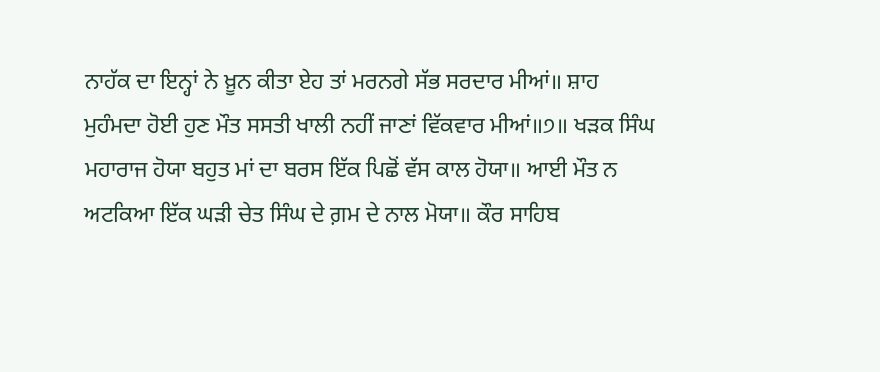ਨਾਹੱਕ ਦਾ ਇਨ੍ਹਾਂ ਨੇ ਖ਼ੂਨ ਕੀਤਾ ਏਹ ਤਾਂ ਮਰਨਗੇ ਸੱਭ ਸਰਦਾਰ ਮੀਆਂ॥ ਸ਼ਾਹ ਮੁਹੰਮਦਾ ਹੋਈ ਹੁਣ ਮੌਤ ਸਸਤੀ ਖਾਲੀ ਨਹੀਂ ਜਾਣਾਂ ਵਿੱਕਵਾਰ ਮੀਆਂ॥੭॥ ਖੜਕ ਸਿੰਘ ਮਹਾਰਾਜ ਹੋਯਾ ਬਹੁਤ ਮਾਂ ਦਾ ਬਰਸ ਇੱਕ ਪਿਛੋਂ ਵੱਸ ਕਾਲ ਹੋਯਾ॥ ਆਈ ਮੌਤ ਨ ਅਟਕਿਆ ਇੱਕ ਘੜੀ ਚੇਤ ਸਿੰਘ ਦੇ ਗ਼ਮ ਦੇ ਨਾਲ ਮੋਯਾ॥ ਕੌਰ ਸਾਹਿਬ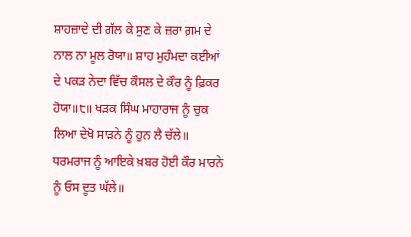ਸ਼ਾਹਜ਼ਾਦੇ ਦੀ ਗੱਲ ਕੇ ਸੁਣ ਕੇ ਜ਼ਰਾ ਗ਼ਮ ਦੇ ਨਾਲ ਨਾ ਮੂਲ ਰੋਯਾ॥ ਸ਼ਾਹ ਮੁਹੰਮਦਾ ਕਈਆਂ ਦੇ ਪਕੜ ਨੇਦਾ ਵਿੱਚ ਕੌਸਲ ਦੇ ਕੌਰ ਨੂੰ ਫ਼ਿਕਰ ਹੋਯਾ॥੮॥ ਖੜਕ ਸਿੰਘ ਮਾਹਾਰਾਜ ਨੂੰ ਚੁਕ ਲਿਆ ਦੇਖੋ ਸਾੜਨੇ ਨੂੰ ਹੁਨ ਲੈ ਚੱਲੇ॥ ਧਰਮਰਾਜ ਨੂੰ ਆਇਕੇ ਖ਼ਬਰ ਹੋਈ ਕੌਰ ਮਾਰਨੇ ਨੂੰ ਓਸ ਦੂਤ ਘੱਲੇ॥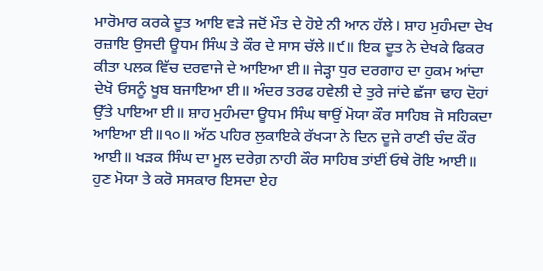ਮਾਰੋਮਾਰ ਕਰਕੇ ਦੂਤ ਆਇ ਵੜੇ ਜਦੋਂ ਮੌਤ ਦੇ ਹੋਏ ਨੀ ਆਨ ਹੱਲੇ। ਸ਼ਾਹ ਮੁਹੰਮਦਾ ਦੇਖ ਰਜ਼ਾਇ ਉਸਦੀ ਊਧਮ ਸਿੰਘ ਤੇ ਕੌਰ ਦੇ ਸਾਸ ਚੱਲੇ॥੯॥ ਇਕ ਦੂਤ ਨੇ ਦੇਖਕੇ ਫਿਕਰ ਕੀਤਾ ਪਲਕ ਵਿੱਚ ਦਰਵਾਜੇ ਦੇ ਆਇਆ ਈ॥ ਜੇੜ੍ਹਾ ਧੁਰ ਦਰਗਾਹ ਦਾ ਹੁਕਮ ਆਂਦਾ ਦੇਖੋ ਓਸਨੂੰ ਖੂਬ ਬਜਾਇਆ ਈ॥ ਅੰਦਰ ਤਰਫ ਹਵੇਲੀ ਦੇ ਤੁਰੇ ਜਾਂਦੇ ਛੱਜਾ ਢਾਹ ਦੋਹਾਂ ਉੱਤੇ ਪਾਇਆ ਈ॥ ਸ਼ਾਹ ਮੁਹੰਮਦਾ ਊਧਮ ਸਿੰਘ ਥਾਉਂ ਮੋਯਾ ਕੌਰ ਸਾਹਿਬ ਜੋ ਸਹਿਕਦਾ ਆਇਆ ਈ॥੧੦॥ ਅੱਠ ਪਹਿਰ ਲੁਕਾਇਕੇ ਰੱਖ੍ਯਾ ਨੇ ਦਿਨ ਦੂਜੇ ਰਾਣੀ ਚੰਦ ਕੌਰ ਆਈ॥ ਖੜਕ ਸਿੰਘ ਦਾ ਮੂਲ ਦਰੇਗ਼ ਨਾਹੀ ਕੌਰ ਸਾਹਿਬ ਤਾਂਈਂ ਓਥੇ ਰੋਇ ਆਈ॥ ਹੁਣ ਮੋਯਾ ਤੇ ਕਰੋ ਸਸਕਾਰ ਇਸਦਾ ਏਹ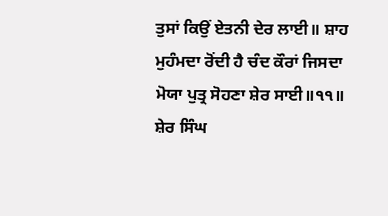ਤੁਸਾਂ ਕਿਉਂ ਏਤਨੀ ਦੇਰ ਲਾਈ॥ ਸ਼ਾਹ ਮੁਹੰਮਦਾ ਰੋਂਦੀ ਹੈ ਚੰਦ ਕੌਰਾਂ ਜਿਸਦਾ ਮੋਯਾ ਪੁਤ੍ਰ ਸੋਹਣਾ ਸ਼ੇਰ ਸਾਈ॥੧੧॥ ਸ਼ੇਰ ਸਿੰਘ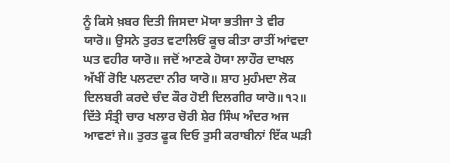ਨੂੰ ਕਿਸੇ ਖ਼ਬਰ ਦਿਤੀ ਜਿਸਦਾ ਮੋਯਾ ਭਤੀਜਾ ਤੇ ਵੀਰ ਯਾਰੋ॥ ਉਸਨੇ ਤੁਰਤ ਵਟਾਲਿਓਂ ਕੂਚ ਕੀਤਾ ਰਾਤੀਂ ਆਂਵਦਾ ਘਤ ਵਹੀਰ ਯਾਰੋ॥ ਜਦੋਂ ਆਣਕੇ ਹੋਯਾ ਲਾਹੌਰ ਦਾਖਲ ਅੱਖੀਂ ਰੋਇ ਪਲਟਦਾ ਨੀਰ ਯਾਰੋ॥ ਸ਼ਾਹ ਮੁਹੰਮਦਾ ਲੋਕ ਦਿਲਬਰੀ ਕਰਦੇ ਚੰਦ ਕੌਰ ਹੋਈ ਦਿਲਗੀਰ ਯਾਰੋ॥੧੨॥ ਦਿੱਤੇ ਸੰਤ੍ਰੀ ਚਾਰ ਖਲਾਰ ਚੋਰੀ ਸ਼ੇਰ ਸਿੰਘ ਅੰਦਰ ਅਜ ਆਵਣਾਂ ਜੇ॥ ਤੁਰਤ ਫੂਕ ਦਿਓ ਤੁਸੀ ਕਰਾਬੀਨਾਂ ਇੱਕ ਘੜੀ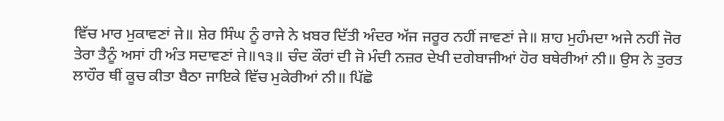ਵਿੱਚ ਮਾਰ ਮੁਕਾਵਣਾਂ ਜੇ॥ ਸ਼ੇਰ ਸਿੰਘ ਨੂੰ ਰਾਜੇ ਨੇ ਖ਼ਬਰ ਦਿੱਤੀ ਅੰਦਰ ਅੱਜ ਜਰੂਰ ਨਹੀਂ ਜਾਵਣਾਂ ਜੇ॥ ਸ਼ਾਹ ਮੁਹੰਮਦਾ ਅਜੇ ਨਹੀਂ ਜੋਰ ਤੇਰਾ ਤੈਨੂੰ ਅਸਾਂ ਹੀ ਅੰਤ ਸਦਾਵਣਾਂ ਜੇ॥੧੩॥ ਚੰਦ ਕੌਰਾਂ ਦੀ ਜੋ ਮੰਦੀ ਨਜ਼ਰ ਦੇਖੀ ਦਗੇਬਾਜੀਆਂ ਹੋਰ ਬਥੇਰੀਆਂ ਨੀ॥ ਉਸ ਨੇ ਤੁਰਤ ਲਾਹੌਰ ਥੀਂ ਕੂਚ ਕੀਤਾ ਬੈਠਾ ਜਾਇਕੇ ਵਿੱਚ ਮੁਕੇਰੀਆਂ ਨੀ॥ ਪਿੱਛੋ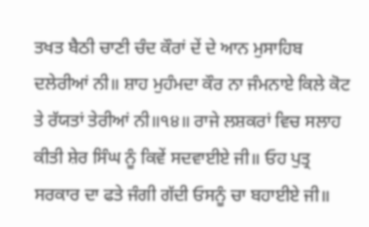ਤਖਤ ਬੈਠੀ ਚਾਣੀ ਚੰਦ ਕੌਰਾਂ ਦੇਂ ਦੇ ਆਨ ਮੁਸਾਹਿਬ ਦਲੇਰੀਆਂ ਨੀ॥ ਸ਼ਾਹ ਮੁਹੰਮਦਾ ਕੌਰ ਨਾ ਜੰਮਨਾਏ ਕਿਲੇ ਕੋਟ ਤੇ ਰੱਯਤਾਂ ਤੇਰੀਆਂ ਨੀ॥੧੪॥ ਰਾਜੇ ਲਸ਼ਕਰਾਂ ਵਿਚ ਸਲਾਹ ਕੀਤੀ ਸ਼ੇਰ ਸਿੰਘ ਨੂੰ ਕਿਵੇਂ ਸਦਵਾਈਏ ਜੀ॥ ਓਹ ਪੁਤ੍ਰ ਸਰਕਾਰ ਦਾ ਫਤੇ ਜੰਗੀ ਗੱਦੀ ਓਸਨੂੰ ਚਾ ਬਹਾਈਏ ਜੀ॥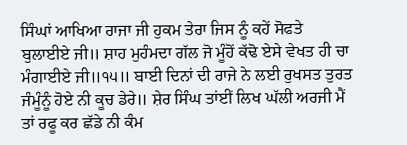ਸਿੰਘਾਂ ਆਖਿਆ ਰਾਜਾ ਜੀ ਹੁਕਮ ਤੇਰਾ ਜਿਸ ਨੂੰ ਕਹੇਂ ਸੋਫਤੇ ਬੁਲਾਈਏ ਜੀ॥ ਸ਼ਾਹ ਮੁਹੰਮਦਾ ਗੱਲ ਜੋ ਮੂੰਹੋਂ ਕੱਢੋ ਏਸੇ ਵੇਖਤ ਹੀ ਚਾ ਮੰਗਾਈਏ ਜੀ॥੧੫॥ ਬਾਈ ਦਿਨਾਂ ਦੀ ਰਾਜੇ ਨੇ ਲਈ ਰੁਖਸਤ ਤੁਰਤ ਜੰਮੂੰਨੂੰ ਹੋਏ ਨੀ ਕੂਚ ਡੇਰੇ॥ ਸ਼ੇਰ ਸਿੰਘ ਤਾਂਈਂ ਲਿਖ ਘੱਲੀ ਅਰਜੀ ਮੈਂ ਤਾਂ ਰਫੂ ਕਰ ਛੱਡੇ ਨੀ ਕੰਮ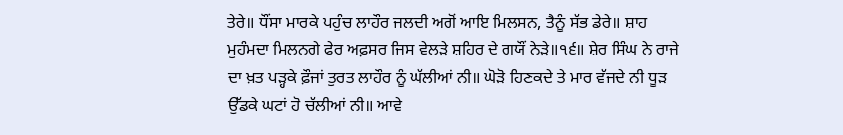ਤੇਰੇ॥ ਧੌਂਸਾ ਮਾਰਕੇ ਪਹੁੰਚ ਲਾਹੌਰ ਜਲਦੀ ਅਗੋਂ ਆਇ ਮਿਲਸਨ, ਤੈਨੂੰ ਸੱਭ ਡੇਰੇ॥ ਸ਼ਾਹ ਮੁਹੰਮਦਾ ਮਿਲਨਗੇ ਫੇਰ ਅਫ਼ਸਰ ਜਿਸ ਵੇਲੜੇ ਸ਼ਹਿਰ ਦੇ ਗਯੌਂ ਨੇੜੇ॥੧੬॥ ਸ਼ੇਰ ਸਿੰਘ ਨੇ ਰਾਜੇ ਦਾ ਖ਼ਤ ਪੜ੍ਹਕੇ ਫ਼ੌਜਾਂ ਤੁਰਤ ਲਾਹੌਰ ਨੂੰ ਘੱਲੀਆਂ ਨੀ॥ ਘੋੜੋ ਹਿਣਕਦੇ ਤੇ ਮਾਰ ਵੱਜਦੇ ਨੀ ਧੂੜ ਉੱਡਕੇ ਘਟਾਂ ਹੋ ਚੱਲੀਆਂ ਨੀ॥ ਆਵੇ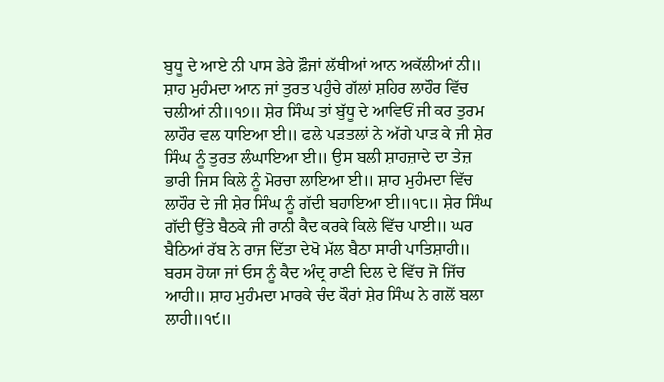ਬੁਧੂ ਦੇ ਆਏ ਨੀ ਪਾਸ ਡੇਰੇ ਫ਼ੌਜਾਂ ਲੱਥੀਆਂ ਆਨ ਅਕੱਲੀਆਂ ਨੀ॥ ਸ਼ਾਹ ਮੁਹੰਮਦਾ ਆਨ ਜਾਂ ਤੁਰਤ ਪਹੁੰਚੇ ਗੱਲਾਂ ਸ਼ਹਿਰ ਲਾਹੌਰ ਵਿੱਚ ਚਲੀਆਂ ਨੀ॥੧੭॥ ਸ਼ੇਰ ਸਿੰਘ ਤਾਂ ਬੁੱਧੂ ਦੇ ਆਵਿਓਂ ਜੀ ਕਰ ਤੁਰਮ ਲਾਹੌਰ ਵਲ ਧਾਇਆ ਈ॥ ਫਲੇ ਪੜਤਲਾਂ ਨੇ ਅੱਗੇ ਪਾੜ ਕੇ ਜੀ ਸ਼ੇਰ ਸਿੰਘ ਨੂੰ ਤੁਰਤ ਲੰਘਾਇਆ ਈ॥ ਉਸ ਬਲੀ ਸ਼ਾਹਜ਼ਾਦੇ ਦਾ ਤੇਜ਼ ਭਾਰੀ ਜਿਸ ਕਿਲੇ ਨੂੰ ਮੋਰਚਾ ਲਾਇਆ ਈ॥ ਸ਼ਾਹ ਮੁਹੰਮਦਾ ਵਿੱਚ ਲਾਹੌਰ ਦੇ ਜੀ ਸ਼ੇਰ ਸਿੰਘ ਨੂੰ ਗੱਦੀ ਬਹਾਇਆ ਈ॥੧੮॥ ਸ਼ੇਰ ਸਿੰਘ ਗੱਦੀ ਉੱਤੇ ਬੈਠਕੇ ਜੀ ਰਾਨੀ ਕੈਦ ਕਰਕੇ ਕਿਲੇ ਵਿੱਚ ਪਾਈ॥ ਘਰ ਬੈਠਿਆਂ ਰੱਬ ਨੇ ਰਾਜ ਦਿੱਤਾ ਦੇਖੋ ਮੱਲ ਬੈਠਾ ਸਾਰੀ ਪਾਤਿਸ਼ਾਹੀ॥ ਬਰਸ ਹੋਯਾ ਜਾਂ ਓਸ ਨੂੰ ਕੈਦ ਅੰਦ੍ਰ ਰਾਣੀ ਦਿਲ ਦੇ ਵਿੱਚ ਜੋ ਜਿੱਚ ਆਹੀ॥ ਸ਼ਾਹ ਮੁਹੰਮਦਾ ਮਾਰਕੇ ਚੰਦ ਕੌਰਾਂ ਸ਼ੇਰ ਸਿੰਘ ਨੇ ਗਲੋਂ ਬਲਾ ਲਾਹੀ॥੧੯॥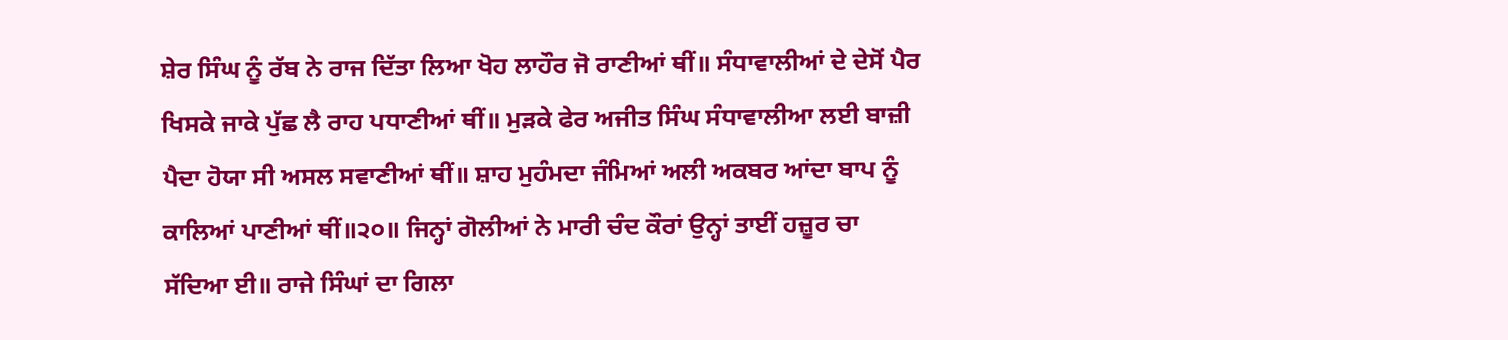ਸ਼ੇਰ ਸਿੰਘ ਨੂੰ ਰੱਬ ਨੇ ਰਾਜ ਦਿੱਤਾ ਲਿਆ ਖੋਹ ਲਾਹੌਰ ਜੋ ਰਾਣੀਆਂ ਥੀਂ॥ ਸੰਧਾਵਾਲੀਆਂ ਦੇ ਦੇਸੋਂ ਪੈਰ ਖਿਸਕੇ ਜਾਕੇ ਪੁੱਛ ਲੈ ਰਾਹ ਪਧਾਣੀਆਂ ਥੀਂ॥ ਮੁੜਕੇ ਫੇਰ ਅਜੀਤ ਸਿੰਘ ਸੰਧਾਵਾਲੀਆ ਲਈ ਬਾਜ਼ੀ ਪੈਦਾ ਹੋਯਾ ਸੀ ਅਸਲ ਸਵਾਣੀਆਂ ਥੀਂ॥ ਸ਼ਾਹ ਮੁਹੰਮਦਾ ਜੰਮਿਆਂ ਅਲੀ ਅਕਬਰ ਆਂਦਾ ਬਾਪ ਨੂੰ ਕਾਲਿਆਂ ਪਾਣੀਆਂ ਥੀਂ॥੨੦॥ ਜਿਨ੍ਹਾਂ ਗੋਲੀਆਂ ਨੇ ਮਾਰੀ ਚੰਦ ਕੌਰਾਂ ਉਨ੍ਹਾਂ ਤਾਈਂ ਹਜ਼ੂਰ ਚਾ ਸੱਦਿਆ ਈ॥ ਰਾਜੇ ਸਿੰਘਾਂ ਦਾ ਗਿਲਾ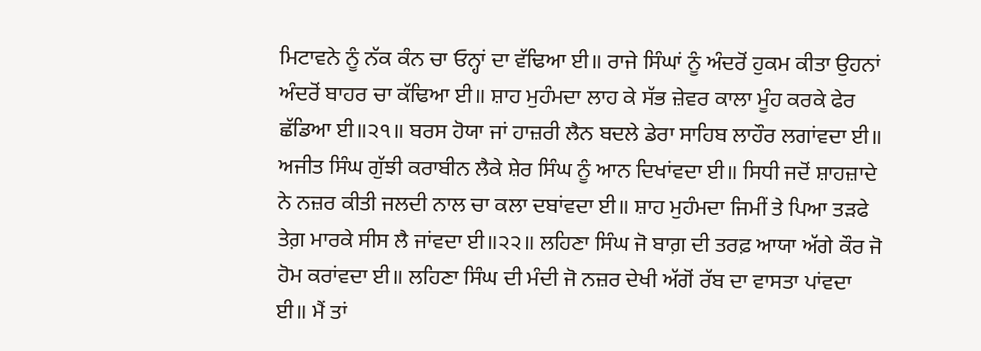ਮਿਟਾਵਨੇ ਨੂੰ ਨੱਕ ਕੰਨ ਚਾ ਓਨ੍ਹਾਂ ਦਾ ਵੱਢਿਆ ਈ॥ ਰਾਜੇ ਸਿੰਘਾਂ ਨੂੰ ਅੰਦਰੋਂ ਹੁਕਮ ਕੀਤਾ ਉਹਨਾਂ ਅੰਦਰੋਂ ਬਾਹਰ ਚਾ ਕੱਢਿਆ ਈ॥ ਸ਼ਾਹ ਮੁਹੰਮਦਾ ਲਾਹ ਕੇ ਸੱਭ ਜ਼ੇਵਰ ਕਾਲਾ ਮੂੰਹ ਕਰਕੇ ਫੇਰ ਛੱਡਿਆ ਈ॥੨੧॥ ਬਰਸ ਹੋਯਾ ਜਾਂ ਹਾਜ਼ਰੀ ਲੈਨ ਬਦਲੇ ਡੇਰਾ ਸਾਹਿਬ ਲਾਹੌਰ ਲਗਾਂਵਦਾ ਈ॥ ਅਜੀਤ ਸਿੰਘ ਗੁੱਝੀ ਕਰਾਬੀਨ ਲੈਕੇ ਸ਼ੇਰ ਸਿੰਘ ਨੂੰ ਆਨ ਦਿਖਾਂਵਦਾ ਈ॥ ਸਿਧੀ ਜਦੋਂ ਸ਼ਾਹਜ਼ਾਦੇ ਨੇ ਨਜ਼ਰ ਕੀਤੀ ਜਲਦੀ ਨਾਲ ਚਾ ਕਲਾ ਦਬਾਂਵਦਾ ਈ॥ ਸ਼ਾਹ ਮੁਹੰਮਦਾ ਜਿਮੀਂ ਤੇ ਪਿਆ ਤੜਫੇ ਤੇਗ਼ ਮਾਰਕੇ ਸੀਸ ਲੈ ਜਾਂਵਦਾ ਈ॥੨੨॥ ਲਹਿਣਾ ਸਿੰਘ ਜੋ ਬਾਗ਼ ਦੀ ਤਰਫ਼ ਆਯਾ ਅੱਗੇ ਕੌਰ ਜੋ ਹੋਮ ਕਰਾਂਵਦਾ ਈ॥ ਲਹਿਣਾ ਸਿੰਘ ਦੀ ਮੰਦੀ ਜੋ ਨਜ਼ਰ ਦੇਖੀ ਅੱਗੋਂ ਰੱਬ ਦਾ ਵਾਸਤਾ ਪਾਂਵਦਾ ਈ॥ ਮੈਂ ਤਾਂ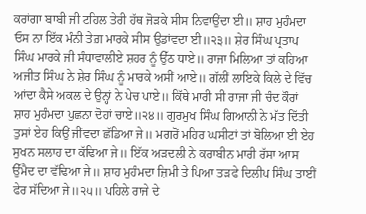ਕਰਾਂਗਾ ਬਾਬੀ ਜੀ ਟਹਿਲ ਤੇਰੀ ਹੱਥ ਜੋੜਕੇ ਸੀਸ ਨਿਵਾਉਂਦਾ ਈ॥ ਸ਼ਾਹ ਮੁਹੰਮਦਾ ਓਸ ਨਾ ਇੱਕ ਮੰਨੀ ਤੇਗ਼ ਮਾਰਕੇ ਸੀਸ ਉਡਾਂਵਦਾ ਈ॥੨੩॥ ਸ਼ੇਰ ਸਿੰਘ ਪ੍ਰਤਾਪ ਸਿੰਘ ਮਾਰਕੇ ਜੀ ਸੰਧਾਵਾਲੀਏ ਸ਼ਹਰ ਨੂੰ ਉੱਠ ਧਾਏ॥ ਰਾਜਾ ਮਿਲਿਆ ਤਾਂ ਕਹਿਆ ਅਜੀਤ ਸਿੰਘ ਨੇ ਸ਼ੇਰ ਸਿੰਘ ਨੂੰ ਮਾਰਕੇ ਅਸੀਂ ਆਏ॥ ਗੱਲੀਂ ਲਾਇਕੇ ਕਿਲੇ ਦੇ ਵਿੱਚ ਆਂਦਾ ਕੈਸੇ ਅਕਲ ਦੇ ਉਨ੍ਹਾਂ ਨੇ ਪੇਚ ਪਾਏ॥ ਕਿੱਥੇ ਮਾਰੀ ਸੀ ਰਾਜਾ ਜੀ ਚੰਦ ਕੌਰਾਂ ਸ਼ਾਹ ਮੁਹੰਮਦਾ ਪੁਛਨਾ ਦੋਹਾਂ ਚਾਏ॥੨੪॥ ਗੁਰਮੁਖ ਸਿੰਘ ਗਿਆਨੀ ਨੇ ਮੱਤ ਦਿੱਤੀ ਤੁਸਾਂ ਏਹ ਕਿਉਂ ਜੀਂਵਦਾ ਛੱਡਿਆ ਜੇ॥ ਮਗਰੋਂ ਮਹਿਰ ਘਸੀਟਾਂ ਤਾਂ ਬੋਲਿਆ ਈ ਏਹ ਸੁਖਨ ਸਲਾਹ ਦਾ ਕੱਢਿਆ ਜੇ॥ ਇੱਕ ਅੜਦਲੀ ਨੇ ਕਰਾਬੀਨ ਮਾਰੀ ਰੱਸਾ ਆਸ ਉੱਮੈਦ ਦਾ ਵੱਢਿਆ ਜੇ॥ ਸ਼ਾਹ ਮੁਹੰਮਦਾ ਜ਼ਿਮੀ ਤੇ ਪਿਆ ਤੜਫੇ ਦਿਲੀਪ ਸਿੰਘ ਤਾਈਂ ਫੇਰ ਸੱਦਿਆ ਜੇ॥੨੫॥ ਪਹਿਲੇ ਰਾਜੇ ਦੇ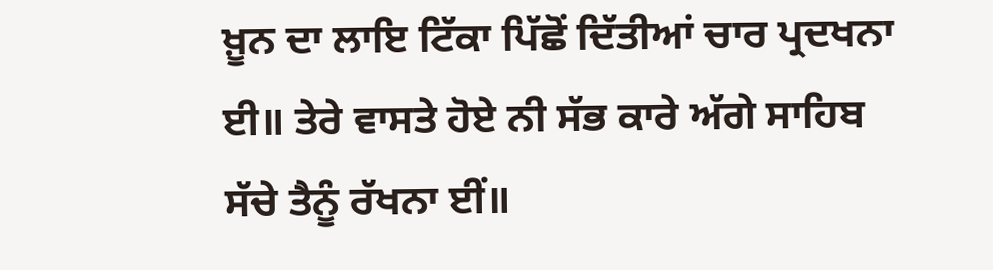ਖ਼ੂਨ ਦਾ ਲਾਇ ਟਿੱਕਾ ਪਿੱਛੋਂ ਦਿੱਤੀਆਂ ਚਾਰ ਪ੍ਰਦਖਨਾ ਈ॥ ਤੇਰੇ ਵਾਸਤੇ ਹੋਏ ਨੀ ਸੱਭ ਕਾਰੇ ਅੱਗੇ ਸਾਹਿਬ ਸੱਚੇ ਤੈਨੂੰ ਰੱਖਨਾ ਈਂ॥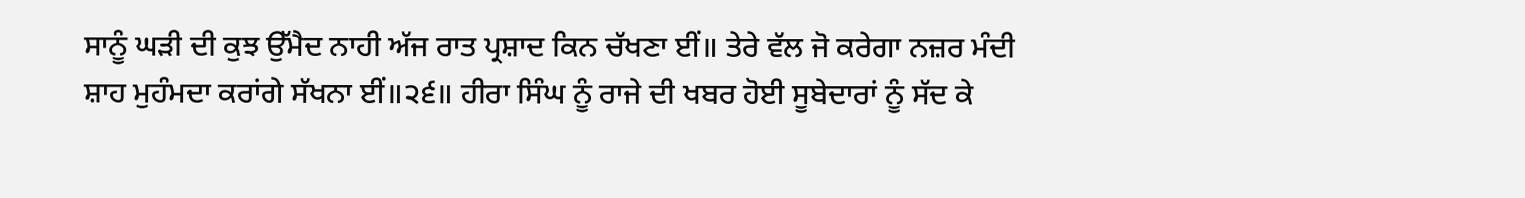ਸਾਨੂੰ ਘੜੀ ਦੀ ਕੁਝ ਉੱਮੈਦ ਨਾਹੀ ਅੱਜ ਰਾਤ ਪ੍ਰਸ਼ਾਦ ਕਿਨ ਚੱਖਣਾ ਈਂ॥ ਤੇਰੇ ਵੱਲ ਜੋ ਕਰੇਗਾ ਨਜ਼ਰ ਮੰਦੀ ਸ਼ਾਹ ਮੁਹੰਮਦਾ ਕਰਾਂਗੇ ਸੱਖਨਾ ਈਂ॥੨੬॥ ਹੀਰਾ ਸਿੰਘ ਨੂੰ ਰਾਜੇ ਦੀ ਖਬਰ ਹੋਈ ਸੂਬੇਦਾਰਾਂ ਨੂੰ ਸੱਦ ਕੇ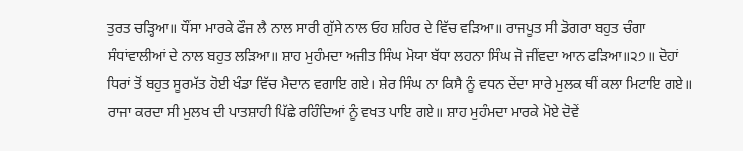ਤੁਰਤ ਚੜ੍ਹਿਆ॥ ਧੌਂਸਾ ਮਾਰਕੇ ਫੌਜ ਲੈ ਨਾਲ ਸਾਰੀ ਗੁੱਸੇ ਨਾਲ ਓਹ ਸ਼ਹਿਰ ਦੇ ਵਿੱਚ ਵੜਿਆ॥ ਰਾਜਪੂਤ ਸੀ ਡੋਗਰਾ ਬਹੁਤ ਚੰਗਾ ਸੰਧਾਂਵਾਲੀਆਂ ਦੇ ਨਾਲ ਬਹੁਤ ਲੜਿਆ॥ ਸ਼ਾਹ ਮੁਹੰਮਦਾ ਅਜੀਤ ਸਿੰਘ ਮੋਯਾ ਬੱਧਾ ਲਹਨਾ ਸਿੰਘ ਜੋ ਜੀਂਵਦਾ ਆਨ ਫੜਿਆ॥੨੭॥ ਦੋਹਾਂ ਧਿਰਾਂ ਤੋਂ ਬਹੁਤ ਸੂਰਮੱਤ ਹੋਈ ਖੰਡਾ ਵਿੱਚ ਮੈਦਾਨ ਵਗਾਇ ਗਏ। ਸ਼ੇਰ ਸਿੰਘ ਨਾ ਕਿਸੈ ਨੂੰ ਵਧਨ ਦੇਂਦਾ ਸਾਰੇ ਮੁਲਕ ਥੀਂ ਕਲਾ ਮਿਟਾਇ ਗਏ॥ ਰਾਜਾ ਕਰਦਾ ਸੀ ਮੁਲਖ ਦੀ ਪਾਤਸ਼ਾਹੀ ਪਿੱਛੇ ਰਹਿੰਦਿਆਂ ਨੂੰ ਵਖਤ ਪਾਇ ਗਏ॥ ਸ਼ਾਹ ਮੁਹੰਮਦਾ ਮਾਰਕੇ ਮੋਏ ਦੋਵੇਂ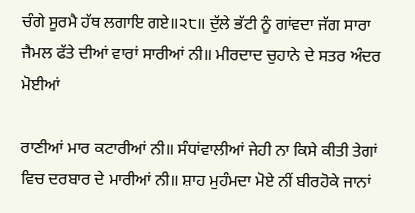ਚੰਗੇ ਸੂਰਮੈ ਹੱਥ ਲਗਾਇ ਗਏ॥੨੮॥ ਦੁੱਲੇ ਭੱਟੀ ਨੂੰ ਗਾਂਵਦਾ ਜੱਗ ਸਾਰਾ ਜੈਮਲ ਫੱਤੇ ਦੀਆਂ ਵਾਰਾਂ ਸਾਰੀਆਂ ਨੀ॥ ਮੀਰਦਾਦ ਚੁਹਾਨੇ ਦੇ ਸਤਰ ਅੰਦਰ ਮੋਈਆਂ

ਰਾਣੀਆਂ ਮਾਰ ਕਟਾਰੀਆਂ ਨੀ॥ ਸੰਧਾਂਵਾਲੀਆਂ ਜੇਹੀ ਨਾ ਕਿਸੇ ਕੀਤੀ ਤੇਗਾਂ ਵਿਚ ਦਰਬਾਰ ਦੇ ਮਾਰੀਆਂ ਨੀ॥ ਸ਼ਾਹ ਮੁਹੰਮਦਾ ਮੋਏ ਨੀਂ ਬੀਰਹੋਕੇ ਜਾਨਾਂ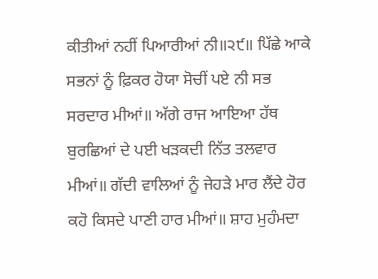ਕੀਤੀਆਂ ਨਹੀਂ ਪਿਆਰੀਆਂ ਨੀ॥੨੯॥ ਪਿੱਛੇ ਆਕੇ ਸਭਨਾਂ ਨੂੰ ਫ਼ਿਕਰ ਹੋਯਾ ਸੋਚੀਂ ਪਏ ਨੀ ਸਭ ਸਰਦਾਰ ਮੀਆਂ॥ ਅੱਗੇ ਰਾਜ ਆਇਆ ਹੱਥ ਬੁਰਛਿਆਂ ਦੇ ਪਈ ਖੜਕਦੀ ਨਿੱਤ ਤਲਵਾਰ ਮੀਆਂ॥ ਗੱਦੀ ਵਾਲਿਆਂ ਨੂੰ ਜੇਹੜੇ ਮਾਰ ਲੈਂਦੇ ਹੋਰ ਕਹੋ ਕਿਸਦੇ ਪਾਣੀ ਹਾਰ ਮੀਆਂ॥ ਸ਼ਾਹ ਮੁਹੰਮਦਾ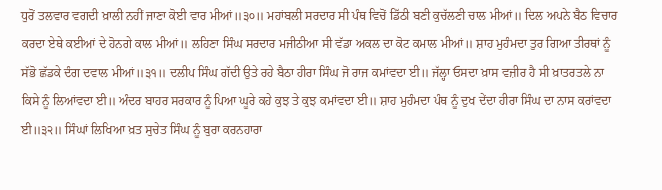ਧੁਰੋਂ ਤਲਵਾਰ ਵਗਦੀ ਖ਼ਾਲੀ ਨਹੀਂ ਜਾਣਾ ਕੋਈ ਵਾਰ ਮੀਆਂ॥੩੦॥ ਮਹਾਂਬਲੀ ਸਰਦਾਰ ਸੀ ਪੰਥ ਵਿਚੋਂ ਡਿੱਠੀ ਬਣੀ ਕੁਚੱਲਣੀ ਚਾਲ ਮੀਆਂ॥ ਦਿਲ ਅਪਨੇ ਬੈਠ ਵਿਚਾਰ ਕਰਦਾ ਏਥੇ ਕਈਆਂ ਦੇ ਹੋਨਗੇ ਕਾਲ ਮੀਆਂ॥ ਲਹਿਣਾ ਸਿੰਘ ਸਰਦਾਰ ਮਜੀਠੀਆ ਸੀ ਵੱਡਾ ਅਕਲ ਦਾ ਕੋਟ ਕਮਾਲ ਮੀਆਂ॥ ਸ਼ਾਹ ਮੁਹੰਮਦਾ ਤੁਰ ਗਿਆ ਤੀਰਥਾਂ ਨੂੰ ਸੱਭੋ ਛੱਡਕੇ ਦੰਗ ਦਵਾਲ ਮੀਆਂ॥੩੧॥ ਦਲੀਪ ਸਿੰਘ ਗੱਦੀ ਉਤੇ ਰਹੇ ਬੈਠਾ ਹੀਰਾ ਸਿੰਘ ਜੋ ਰਾਜ ਕਮਾਂਵਦਾ ਈ॥ ਜੱਲ੍ਹਾ ਓਸਦਾ ਖ਼ਾਸ ਵਜ਼ੀਰ ਹੈ ਸੀ ਖ਼ਾਤਰਤਲੇ ਨਾ ਕਿਸੇ ਨੂੰ ਲਿਆਂਵਦਾ ਈ॥ ਅੰਦਰ ਬਾਹਰ ਸਰਕਾਰ ਨੂੰ ਪਿਆ ਘੂਰੇ ਕਹੇ ਕੁਝ ਤੇ ਕੁਝ ਕਮਾਂਵਦਾ ਈ॥ ਸ਼ਾਹ ਮੁਹੰਮਦਾ ਪੰਥ ਨੂੰ ਦੁਖ ਦੇਂਦਾ ਹੀਰਾ ਸਿੰਘ ਦਾ ਨਾਸ ਕਰਾਂਵਦਾ ਈ॥੩੨॥ ਸਿੰਘਾਂ ਲਿਖਿਆ ਖ਼ਤ ਸੁਚੇਤ ਸਿੰਘ ਨੂੰ ਬੁਰਾ ਕਰਨਹਾਰਾ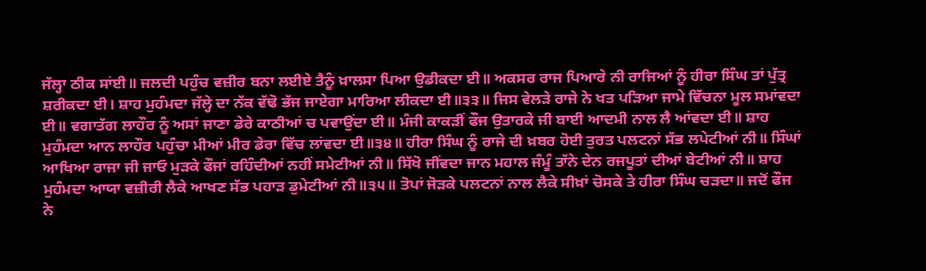ਜੱਲ੍ਹਾ ਠੀਕ ਸਾਂਈ॥ ਜਲਦੀ ਪਹੁੰਚ ਵਜ਼ੀਰ ਬਨਾ ਲਈਏ ਤੈਨੂੰ ਖ਼ਾਲਸਾ ਪਿਆ ਉਡੀਕਦਾ ਈ॥ ਅਕਸਰ ਰਾਜ ਪਿਆਰੇ ਨੀ ਰਾਜਿਆਂ ਨੂੰ ਹੀਰਾ ਸਿੰਘ ਤਾਂ ਪੁੱਤ੍ਰ ਸ਼ਰੀਕਦਾ ਈ। ਸ਼ਾਹ ਮੁਹੰਮਦਾ ਜੱਲ੍ਹੇ ਦਾ ਨੱਕ ਵੱਢੋ ਭੱਜ ਜਾਏਗਾ ਮਾਰਿਆ ਲੀਕਦਾ ਈ॥੩੩॥ ਜਿਸ ਵੇਲੜੇ ਰਾਜੇ ਨੇ ਖਤ ਪੜਿਆ ਜਾਮੇ ਵਿੱਚਨਾ ਮੂਲ ਸਮਾਂਵਦਾ ਈ॥ ਵਗਾਤੱਗ ਲਾਹੌਰ ਨੂੰ ਅਸਾਂ ਜਾਣਾ ਡੇਰੇ ਕਾਠੀਆਂ ਚ ਪਵਾਉਂਦਾ ਈ॥ ਮੰਜੀ ਕਾਕੜੀਂ ਫੌਜ ਉਤਾਰਕੇ ਜੀ ਬਾਈ ਆਦਮੀ ਨਾਲ ਲੈ ਆਂਵਦਾ ਈ॥ ਸ਼ਾਹ ਮੁਹੰਮਦਾ ਆਨ ਲਾਹੌਰ ਪਹੁੰਚਾ ਮੀਆਂ ਮੀਰ ਡੇਰਾ ਵਿੱਚ ਲਾਂਵਦਾ ਈ॥੩੪॥ ਹੀਰਾ ਸਿੰਘ ਨੂੰ ਰਾਜੇ ਦੀ ਖ਼ਬਰ ਹੋਈ ਤੁਰਤ ਪਲਟਨਾਂ ਸੱਭ ਲਪੇਟੀਆਂ ਨੀ॥ ਸਿੰਘਾਂ ਆਖਿਆ ਰਾਜਾ ਜੀ ਜਾਓ ਮੁੜਕੇ ਫੌਜਾਂ ਰਹਿੰਦੀਆਂ ਨਹੀਂ ਸਮੇਟੀਆਂ ਨੀ॥ ਸਿੱਖੋ ਜੀਂਵਦਾ ਜਾਨ ਮਹਾਲ ਜੰਮੂੰ ਤਾੱਨੇ ਦੇਨ ਰਜਪੂਤਾਂ ਦੀਆਂ ਬੇਟੀਆਂ ਨੀ॥ ਸ਼ਾਹ ਮੁਹੰਮਦਾ ਆਯਾ ਵਜ਼ੀਰੀ ਲੈਕੇ ਆਖਣ ਸੱਭ ਪਹਾੜ ਡੁਮੇਟੀਆਂ ਨੀ॥੩੫॥ ਤੋਪਾਂ ਜੋੜਕੇ ਪਲਟਨਾਂ ਨਾਲ ਲੈਕੇ ਸੀਖ਼ਾਂ ਚੋਸਕੇ ਤੇ ਹੀਰਾ ਸਿੰਘ ਚੜਦਾ॥ ਜਦੋਂ ਫੌਜ ਨੇ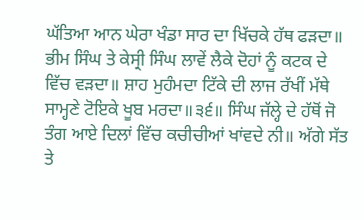ਘੱਤਿਆ ਆਨ ਘੇਰਾ ਖੰਡਾ ਸਾਰ ਦਾ ਖਿੱਚਕੇ ਹੱਥ ਫੜਦਾ॥ ਭੀਮ ਸਿੰਘ ਤੇ ਕੇਸ੍ਰੀ ਸਿੰਘ ਲਾਵੇਂ ਲੈਕੇ ਦੋਹਾਂ ਨੂੰ ਕਟਕ ਦੇ ਵਿੱਚ ਵੜਦਾ॥ ਸ਼ਾਹ ਮੁਹੰਮਦਾ ਟਿੱਕੇ ਦੀ ਲਾਜ ਰੱਖੀਂ ਮੱਥੇ ਸਾਮ੍ਹਣੇ ਟੋਇਕੇ ਖੂਬ ਮਰਦਾ॥੩੬॥ ਸਿੰਘ ਜੱਲ੍ਹੇ ਦੇ ਹੱਥੋਂ ਜੋ ਤੰਗ ਆਏ ਦਿਲਾਂ ਵਿੱਚ ਕਚੀਚੀਆਂ ਖਾਂਵਦੇ ਨੀ॥ ਅੱਗੇ ਸੱਤ ਤੇ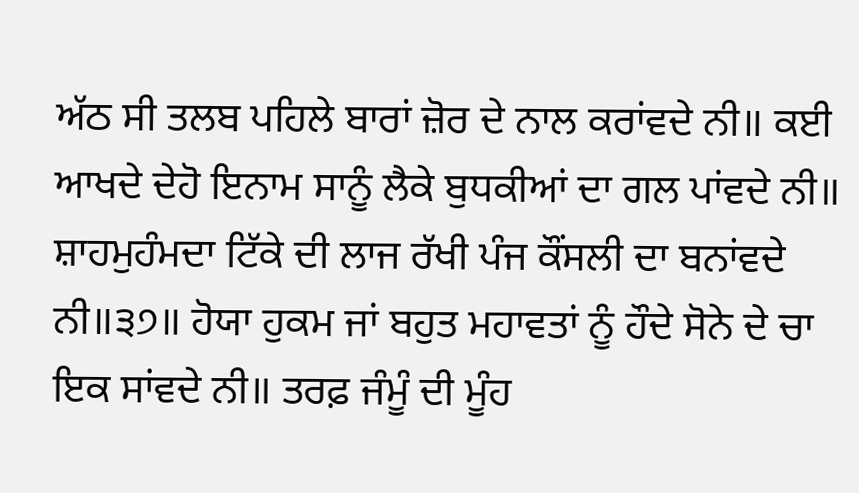ਅੱਠ ਸੀ ਤਲਬ ਪਹਿਲੇ ਬਾਰਾਂ ਜ਼ੋਰ ਦੇ ਨਾਲ ਕਰਾਂਵਦੇ ਨੀ॥ ਕਈ ਆਖਦੇ ਦੇਹੋ ਇਨਾਮ ਸਾਨੂੰ ਲੈਕੇ ਬੁਧਕੀਆਂ ਦਾ ਗਲ ਪਾਂਵਦੇ ਨੀ॥ ਸ਼ਾਹਮੁਹੰਮਦਾ ਟਿੱਕੇ ਦੀ ਲਾਜ ਰੱਖੀ ਪੰਜ ਕੌਂਸਲੀ ਦਾ ਬਨਾਂਵਦੇ ਨੀ॥੩੭॥ ਹੋਯਾ ਹੁਕਮ ਜਾਂ ਬਹੁਤ ਮਹਾਵਤਾਂ ਨੂੰ ਹੌਦੇ ਸੋਨੇ ਦੇ ਚਾ ਇਕ ਸਾਂਵਦੇ ਨੀ॥ ਤਰਫ਼ ਜੰਮੂੰ ਦੀ ਮੂੰਹ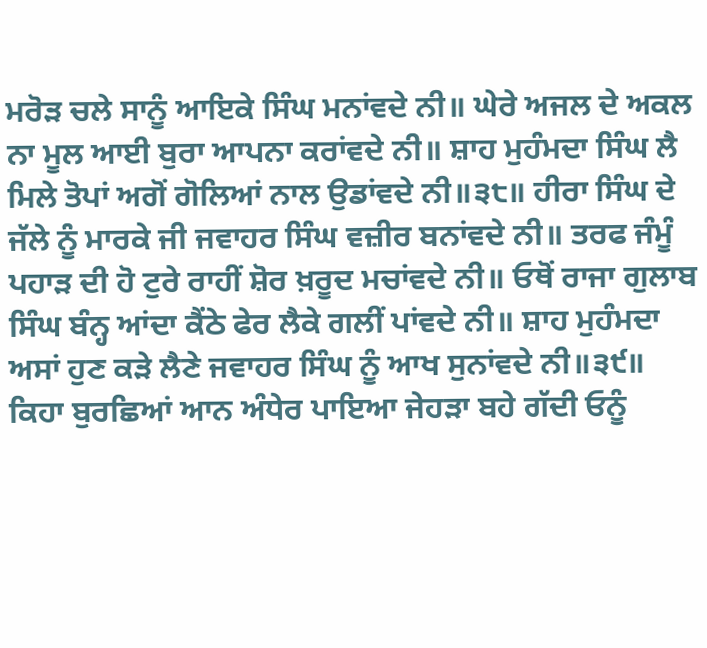ਮਰੋੜ ਚਲੇ ਸਾਨੂੰ ਆਇਕੇ ਸਿੰਘ ਮਨਾਂਵਦੇ ਨੀ॥ ਘੇਰੇ ਅਜਲ ਦੇ ਅਕਲ ਨਾ ਮੂਲ ਆਈ ਬੁਰਾ ਆਪਨਾ ਕਰਾਂਵਦੇ ਨੀ॥ ਸ਼ਾਹ ਮੁਹੰਮਦਾ ਸਿੰਘ ਲੈ ਮਿਲੇ ਤੋਪਾਂ ਅਗੋਂ ਗੋਲਿਆਂ ਨਾਲ ਉਡਾਂਵਦੇ ਨੀ॥੩੮॥ ਹੀਰਾ ਸਿੰਘ ਦੇ ਜੱਲੇ ਨੂੰ ਮਾਰਕੇ ਜੀ ਜਵਾਹਰ ਸਿੰਘ ਵਜ਼ੀਰ ਬਨਾਂਵਦੇ ਨੀ॥ ਤਰਫ ਜੰਮੂੰ ਪਹਾੜ ਦੀ ਹੋ ਟੁਰੇ ਰਾਹੀਂ ਸ਼ੋਰ ਖ਼ਰੂਦ ਮਚਾਂਵਦੇ ਨੀ॥ ਓਥੋਂ ਰਾਜਾ ਗੁਲਾਬ ਸਿੰਘ ਬੰਨ੍ਹ ਆਂਦਾ ਕੈਂਠੇ ਫੇਰ ਲੈਕੇ ਗਲੀਂ ਪਾਂਵਦੇ ਨੀ॥ ਸ਼ਾਹ ਮੁਹੰਮਦਾ ਅਸਾਂ ਹੁਣ ਕੜੇ ਲੈਣੇ ਜਵਾਹਰ ਸਿੰਘ ਨੂੰ ਆਖ ਸੁਨਾਂਵਦੇ ਨੀ॥੩੯॥ ਕਿਹਾ ਬੁਰਛਿਆਂ ਆਨ ਅੰਧੇਰ ਪਾਇਆ ਜੇਹੜਾ ਬਹੇ ਗੱਦੀ ਓਨੂੰ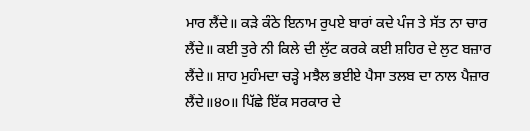ਮਾਰ ਲੈਂਦੇ॥ ਕੜੇ ਕੰਠੇ ਇਨਾਮ ਰੁਪਏ ਬਾਰਾਂ ਕਦੇ ਪੰਜ ਤੇ ਸੱਤ ਨਾ ਚਾਰ ਲੈਂਦੇ॥ ਕਈ ਤੁਰੇ ਨੀ ਕਿਲੇ ਦੀ ਲੁੱਟ ਕਰਕੇ ਕਈ ਸ਼ਹਿਰ ਦੇ ਲੁਟ ਬਜ਼ਾਰ ਲੈਂਦੇ॥ ਸ਼ਾਹ ਮੁਹੰਮਦਾ ਚੜ੍ਹੇ ਮਝੈਲ ਭਈਏ ਪੈਸਾ ਤਲਬ ਦਾ ਨਾਲ ਪੈਜ਼ਾਰ ਲੈਂਦੇ॥੪੦॥ ਪਿੱਛੇ ਇੱਕ ਸਰਕਾਰ ਦੇ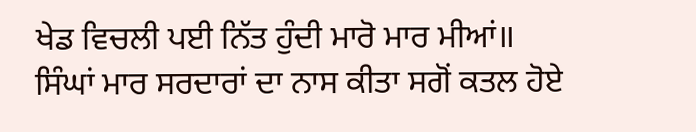ਖੇਡ ਵਿਚਲੀ ਪਈ ਨਿੱਤ ਹੁੰਦੀ ਮਾਰੋ ਮਾਰ ਮੀਆਂ॥ ਸਿੰਘਾਂ ਮਾਰ ਸਰਦਾਰਾਂ ਦਾ ਨਾਸ ਕੀਤਾ ਸਗੋਂ ਕਤਲ ਹੋਏ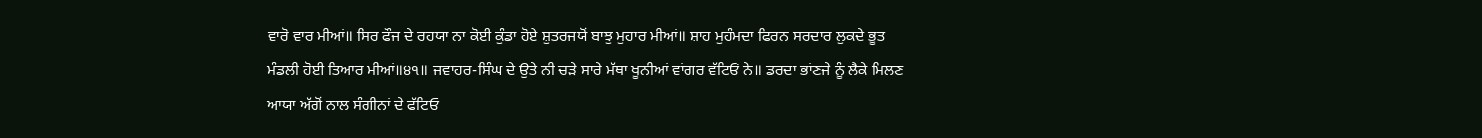ਵਾਰੋ ਵਾਰ ਮੀਆਂ॥ ਸਿਰ ਫੌਜ ਦੇ ਰਹਯਾ ਨਾ ਕੋਈ ਕੁੰਡਾ ਹੋਏ ਸ਼ੁਤਰਜਯੋਂ ਬਾਝੁ ਮੁਹਾਰ ਮੀਆਂ॥ ਸ਼ਾਹ ਮੁਹੰਮਦਾ ਫਿਰਨ ਸਰਦਾਰ ਲੁਕਦੇ ਭੂਤ ਮੰਡਲੀ ਹੋਈ ਤਿਆਰ ਮੀਆਂ॥੪੧॥ ਜਵਾਹਰ-ਸਿੰਘ ਦੇ ਉਤੇ ਨੀ ਚੜੇ ਸਾਰੇ ਮੱਥਾ ਖੂਨੀਆਂ ਵਾਂਗਰ ਵੱਟਿਓਂ ਨੇ॥ ਡਰਦਾ ਭਾਂਣਜੇ ਨੂੰ ਲੈਕੇ ਮਿਲਣ ਆਯਾ ਅੱਗੋਂ ਨਾਲ ਸੰਗੀਨਾਂ ਦੇ ਫੱਟਿਓ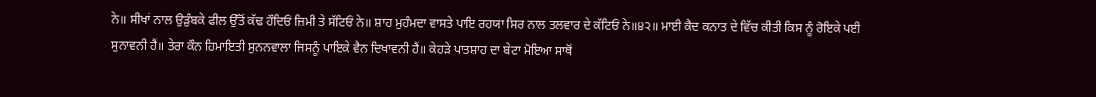ਨੇ॥ ਸੀਖਾਂ ਨਾਲ ਉੜੁੰਬਕੇ ਫੀਲ ਉੱਤੋਂ ਕੱਢ ਹੌਦਿਓਂ ਜ਼ਿਮੀ ਤੇ ਸੱਟਿਓਂ ਨੇ॥ ਸ਼ਾਹ ਮੁਹੰਮਦਾ ਵਾਸਤੇ ਪਾਇ ਰਹਯਾ ਸਿਰ ਨਾਲ ਤਲਵਾਰ ਦੇ ਕੱਟਿਓਂ ਨੇ॥੪੨॥ ਮਾਈ ਕੈਦ ਕਨਾਤ ਦੇ ਵਿੱਚ ਕੀਤੀ ਕਿਸ ਨੂੰ ਰੋਇਕੇ ਪਈ ਸੁਨਾਵਨੀ ਹੈਂ॥ ਤੇਰਾ ਕੌਨ ਹਿਮਾਇਤੀ ਸੁਨਨਵਾਲਾ ਜਿਸਨੂੰ ਪਾਇਕੇ ਵੈਨ ਦਿਖਾਵਨੀ ਹੈਂ॥ ਕੇਹੜੇ ਪਾਤਸ਼ਾਹ ਦਾ ਬੇਟਾ ਮੋਇਆ ਸਾਥੋਂ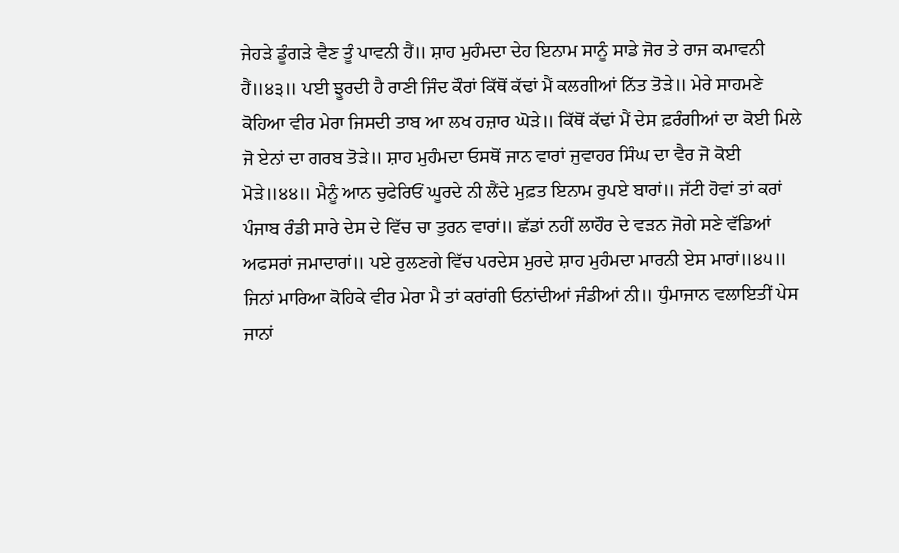ਜੇਹੜੇ ਡੂੰਗੜੇ ਵੈਣ ਤੂੰ ਪਾਵਨੀ ਹੈਂ॥ ਸ਼ਾਹ ਮੁਹੰਮਦਾ ਦੇਹ ਇਨਾਮ ਸਾਨੂੰ ਸਾਡੇ ਜੋਰ ਤੇ ਰਾਜ ਕਮਾਵਨੀ ਹੈਂ॥੪੩॥ ਪਈ ਝੂਰਦੀ ਹੈ ਰਾਣੀ ਜਿੰਦ ਕੌਰਾਂ ਕਿੱਥੋਂ ਕੱਢਾਂ ਮੈਂ ਕਲਗੀਆਂ ਨਿੱਤ ਤੋੜੇ॥ ਮੇਰੇ ਸਾਹਮਣੇ ਕੋਹਿਆ ਵੀਰ ਮੇਰਾ ਜਿਸਦੀ ਤਾਬ ਆ ਲਖ ਹਜ਼ਾਰ ਘੋੜੇ॥ ਕਿੱਥੋਂ ਕੱਢਾਂ ਮੈਂ ਦੇਸ ਫ਼ਰੰਗੀਆਂ ਦਾ ਕੋਈ ਮਿਲੇ ਜੋ ਏਨਾਂ ਦਾ ਗਰਬ ਤੋੜੇ॥ ਸ਼ਾਹ ਮੁਹੰਮਦਾ ਓਸਥੋਂ ਜਾਨ ਵਾਰਾਂ ਜੁਵਾਹਰ ਸਿੰਘ ਦਾ ਵੈਰ ਜੋ ਕੋਈ ਮੋੜੇ॥੪੪॥ ਮੈਨੂੰ ਆਨ ਚੁਫੇਰਿਓਂ ਘੂਰਦੇ ਨੀ ਲੈਂਦੇ ਮੁਫ਼ਤ ਇਨਾਮ ਰੁਪਏ ਬਾਰਾਂ॥ ਜੱਟੀ ਹੋਵਾਂ ਤਾਂ ਕਰਾਂ ਪੰਜਾਬ ਰੰਡੀ ਸਾਰੇ ਦੇਸ ਦੇ ਵਿੱਚ ਚਾ ਤੁਰਨ ਵਾਰਾਂ॥ ਛੱਡਾਂ ਨਹੀਂ ਲਾਹੌਰ ਦੇ ਵੜਨ ਜੋਗੇ ਸਣੇ ਵੱਡਿਆਂ ਅਫਸਰਾਂ ਜਮਾਦਾਰਾਂ॥ ਪਏ ਰੁਲਣਗੇ ਵਿੱਚ ਪਰਦੇਸ ਮੁਰਦੇ ਸ਼ਾਹ ਮੁਹੰਮਦਾ ਮਾਰਨੀ ਏਸ ਮਾਰਾਂ॥੪੫॥ ਜਿਨਾਂ ਮਾਰਿਆ ਕੋਹਿਕੇ ਵੀਰ ਮੇਰਾ ਮੈ ਤਾਂ ਕਰਾਂਗੀ ਓਨਾਂਦੀਆਂ ਜੰਡੀਆਂ ਨੀ॥ ਧੁੰਮਾਜਾਨ ਵਲਾਇਤੀਂ ਪੇਸ ਜਾਨਾਂ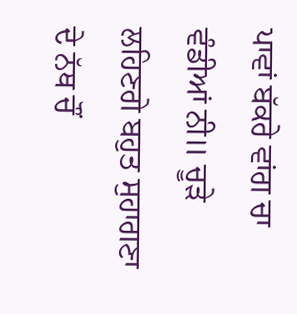ਪਾਵਾਂ ਬੱਕਰੇ ਵਾਂਗ ਚਾ ਵੰਡੀਆਂ ਨੀ॥ ਚੂੜੇ ਲਹਿਣਗੇ ਬਹੁਤ ਸੁਹਾਗਣਾ ਦੇ ਨੱਥ ਚੌਂ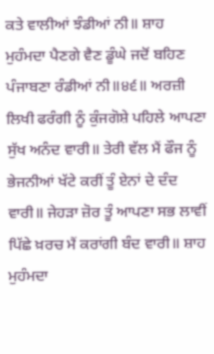ਕਤੇ ਵਾਲੀਆਂ ਝੰਡੀਆਂ ਨੀ॥ ਸ਼ਾਹ ਮੁਹੰਮਦਾ ਪੈਣਗੇ ਵੈਣ ਡੂੰਘੇ ਜਦੋਂ ਬਹਿਣ ਪੰਜਾਬਣਾ ਰੰਡੀਆਂ ਨੀ॥੪੬॥ ਅਰਜ਼ੀ ਲਿਖੀ ਫਰੰਗੀ ਨੂੰ ਕੁੰਜਗੋਸ਼ੇ ਪਹਿਲੇ ਆਪਣਾ ਸੁੱਖ ਅਨੰਦ ਵਾਰੀ॥ ਤੇਰੀ ਵੱਲ ਮੈਂ ਫੌਜ ਨੂੰ ਭੇਜਨੀਆਂ ਖੱਟੇ ਕਰੀਂ ਤੂੰ ਏਨਾਂ ਦੇ ਦੰਦ ਵਾਰੀ॥ ਜੇਹੜਾ ਜ਼ੋਰ ਤੂੰ ਆਪਣਾ ਸਭ ਲਾਵੀਂ ਪਿੱਛੇ ਖ਼ਰਚ ਮੈਂ ਕਰਾਂਗੀ ਬੰਦ ਵਾਰੀ॥ ਸ਼ਾਹ ਮੁਹੰਮਦਾ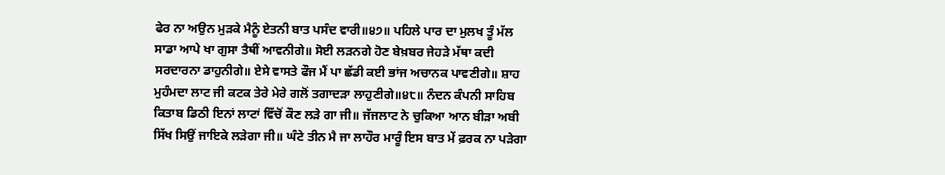ਫੇਰ ਨਾ ਅਉਨ ਮੁੜਕੇ ਮੈਨੂੰ ਏਤਨੀ ਬਾਤ ਪਸੰਦ ਵਾਰੀ॥੪੭॥ ਪਹਿਲੇ ਪਾਰ ਦਾ ਮੁਲਖ ਤੂੰ ਮੱਲ ਸਾਡਾ ਆਪੇ ਖਾ ਗੁਸਾ ਤੈਥੀਂ ਆਵਨੀਗੇ॥ ਸੋਈ ਲੜਨਗੇ ਹੋਣ ਬੇਖ਼ਬਰ ਜੇਹੜੇ ਮੱਥਾ ਕਦੀ ਸਰਦਾਰਨਾ ਡਾਹੁਨੀਗੇ॥ ਏਸੇ ਵਾਸਤੇ ਫੌਜ ਮੈਂ ਪਾ ਛੱਡੀ ਕਈ ਭਾਂਜ ਅਚਾਨਕ ਪਾਵਣੀਗੇ॥ ਸ਼ਾਹ ਮੁਹੰਮਦਾ ਲਾਟ ਜੀ ਕਟਕ ਤੇਰੇ ਮੇਰੇ ਗਲੋਂ ਤਗਾਦੜਾ ਲਾਹੁਣੀਗੇ॥੪੮॥ ਨੰਦਨ ਕੰਪਨੀ ਸਾਹਿਬ ਕਿਤਾਬ ਡਿਠੀ ਇਨਾਂ ਲਾਟਾਂ ਵਿੱਚੋਂ ਕੌਣ ਲੜੇ ਗਾ ਜੀ॥ ਜੱਜਲਾਟ ਨੇ ਚੁਕਿਆ ਆਨ ਬੀੜਾ ਅਬੀ ਸਿੱਖ ਸਿਉਂ ਜਾਇਕੇ ਲੜੇਗਾ ਜੀ॥ ਘੰਟੇ ਤੀਨ ਮੈ ਜਾ ਲਾਹੌਰ ਮਾਰੂੰ ਇਸ ਬਾਤ ਮੇਂ ਫ਼ਰਕ ਨਾ ਪੜੇਗਾ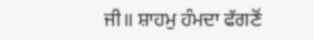ਜੀ॥ ਸ਼ਾਹਮੁ ਹੰਮਦਾ ਫੱਗਣੋਂ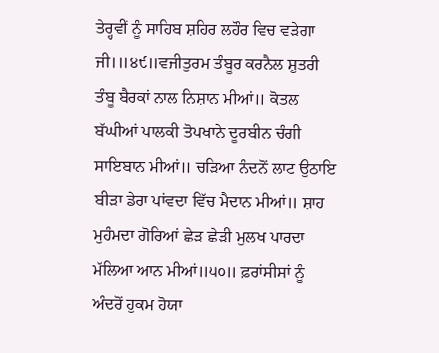ਤੇਰ੍ਹਵੀਂ ਨੂੰ ਸਾਹਿਬ ਸ਼ਹਿਰ ਲਹੌਰ ਵਿਚ ਵੜੇਗਾ ਜੀ।॥੪੯॥ਵਜੀਤੁਰਮ ਤੰਬੂਰ ਕਰਨੈਲ ਸ਼ੁਤਰੀ ਤੰਬੂ ਬੈਰਕਾਂ ਨਾਲ ਨਿਸ਼ਾਨ ਮੀਆਂ॥ ਕੋਤਲ ਬੱਘੀਆਂ ਪਾਲਕੀ ਤੋਪਖਾਨੇ ਦੂਰਬੀਨ ਚੰਗੀ ਸਾਇਬਾਨ ਮੀਆਂ॥ ਚੜਿਆ ਨੰਦਨੋਂ ਲਾਟ ਉਠਾਇ ਬੀੜਾ ਡੇਰਾ ਪਾਂਵਦਾ ਵਿੱਚ ਮੈਦਾਨ ਮੀਆਂ॥ ਸ਼ਾਹ ਮੁਹੰਮਦਾ ਗੋਰਿਆਂ ਛੇੜ ਛੇੜੀ ਮੁਲਖ ਪਾਰਦਾ ਮੱਲਿਆ ਆਨ ਮੀਆਂ॥੫੦॥ ਫ਼ਰਾਂਸੀਸਾਂ ਨੂੰ ਅੰਦਰੋਂ ਹੁਕਮ ਹੋਯਾ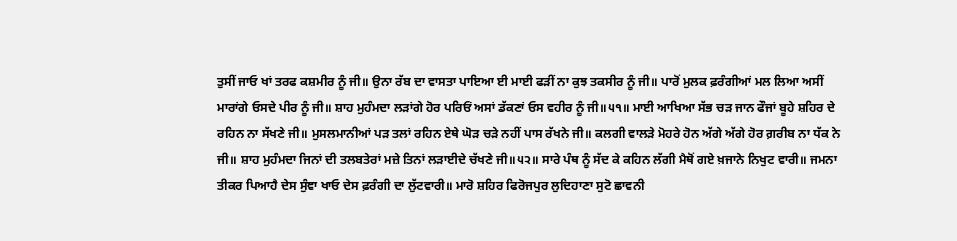ਤੁਸੀਂ ਜਾਓ ਖਾਂ ਤਰਫ ਕਸ਼ਮੀਰ ਨੂੰ ਜੀ॥ ਉਨਾ ਰੱਬ ਦਾ ਵਾਸਤਾ ਪਾਇਆ ਈ ਮਾਈ ਫੜੀਂ ਨਾ ਕੁਝ ਤਕਸੀਰ ਨੂੰ ਜੀ॥ ਪਾਰੋਂ ਮੁਲਕ ਫ਼ਰੰਗੀਆਂ ਮਲ ਲਿਆ ਅਸੀਂ ਮਾਰਾਂਗੇ ਓਸਦੇ ਪੀਰ ਨੂੰ ਜੀ॥ ਸ਼ਾਹ ਮੁਹੰਮਦਾ ਲੜਾਂਗੇ ਹੋਰ ਪਰਿਓਂ ਅਸਾਂ ਡੱਕਣਾਂ ਓਸ ਵਹੀਰ ਨੂੰ ਜੀ॥੫੧॥ ਮਾਈ ਆਖਿਆ ਸੱਭ ਚੜ ਜਾਨ ਫੌਜਾਂ ਬੂਹੇ ਸ਼ਹਿਰ ਦੇ ਰਹਿਨ ਨਾ ਸੱਖਣੇ ਜੀ॥ ਮੁਸਲਮਾਨੀਆਂ ਪੜ ਤਲਾਂ ਰਹਿਨ ਏਥੇ ਘੋੜ ਚੜੇ ਨਹੀਂ ਪਾਸ ਰੱਖਨੇ ਜੀ॥ ਕਲਗੀ ਵਾਲੜੇ ਮੋਹਰੇ ਹੋਨ ਅੱਗੇ ਅੱਗੇ ਹੋਰ ਗ਼ਰੀਬ ਨਾ ਧੱਕ ਨੇ ਜੀ॥ ਸ਼ਾਹ ਮੁਹੰਮਦਾ ਜਿਨਾਂ ਦੀ ਤਲਬਤੇਰਾਂ ਮਜ਼ੇ ਤਿਨਾਂ ਲੜਾਈਦੇ ਚੱਖਣੇ ਜੀ॥੫੨॥ ਸਾਰੇ ਪੰਥ ਨੂੰ ਸੱਦ ਕੇ ਕਹਿਨ ਲੱਗੀ ਮੈਥੋਂ ਗਏ ਖ਼ਜਾਨੇ ਨਿਖੁਟ ਵਾਰੀ॥ ਜਮਨਾ ਤੀਕਰ ਪਿਆਹੈ ਦੇਸ ਸੁੰਞਾ ਖਾਓ ਦੇਸ ਫ਼ਰੰਗੀ ਦਾ ਲੁੱਟਵਾਰੀ॥ ਮਾਰੋ ਸ਼ਹਿਰ ਫਿਰੋਜਪੁਰ ਲੁਦਿਹਾਣਾ ਸੁਟੋ ਛਾਵਨੀ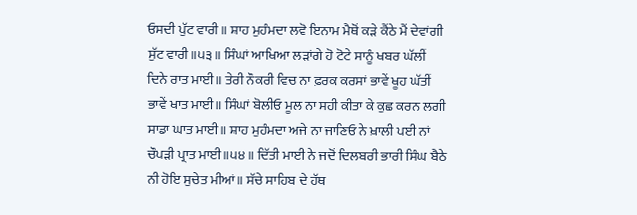ਓਸਦੀ ਪੁੱਟ ਵਾਰੀ॥ ਸ਼ਾਹ ਮੁਹੰਮਦਾ ਲਵੋ ਇਨਾਮ ਮੈਥੋਂ ਕੜੇ ਕੈਂਠੇ ਮੈਂ ਦੇਵਾਂਗੀ ਸੁੱਟ ਵਾਰੀ॥੫੩॥ ਸਿੰਘਾਂ ਆਖਿਆ ਲੜਾਂਗੇ ਹੋ ਟੋਟੇ ਸਾਨੂੰ ਖਬਰ ਘੱਲੀਂ ਦਿਨੇ ਰਾਤ ਮਾਈ॥ ਤੇਰੀ ਨੌਕਰੀ ਵਿਚ ਨਾ ਫ਼ਰਕ ਕਰਸਾਂ ਭਾਵੇਂ ਖੂਹ ਘੱਤੀਂ ਭਾਵੇਂ ਖਾਤ ਮਾਈ॥ ਸਿੰਘਾਂ ਬੋਲੀਓ ਮੂਲ ਨਾ ਸਹੀ ਕੀਤਾ ਕੇ ਕੁਛ ਕਰਨ ਲਗੀ ਸਾਡਾ ਘਾਤ ਮਾਈ॥ ਸ਼ਾਹ ਮੁਹੰਮਦਾ ਅਜੇ ਨਾ ਜਾਣਿਓ ਨੇ ਖ਼ਾਲੀ ਪਈ ਨਾਂ ਚੌਪੜੀ ਪ੍ਰਾਤ ਮਾਈ॥੫੪॥ ਦਿੱਤੀ ਮਾਈ ਨੇ ਜਦੋਂ ਦਿਲਬਰੀ ਭਾਰੀ ਸਿੰਘ ਬੈਠੇ ਨੀ ਹੋਇ ਸੁਚੇਤ ਮੀਆਂ॥ ਸੱਚੇ ਸਾਹਿਬ ਦੇ ਹੱਥ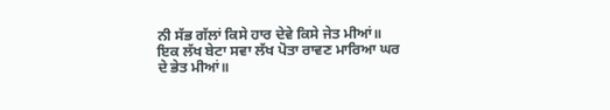ਨੀ ਸੱਭ ਗੱਲਾਂ ਕਿਸੇ ਹਾਰ ਦੇਵੇ ਕਿਸੇ ਜੇਤ ਮੀਆਂ॥ ਇਕ ਲੱਖ ਬੇਟਾ ਸਵਾ ਲੱਖ ਪੋਤਾ ਰਾਵਣ ਮਾਰਿਆ ਘਰ ਦੇ ਭੇਤ ਮੀਆਂ॥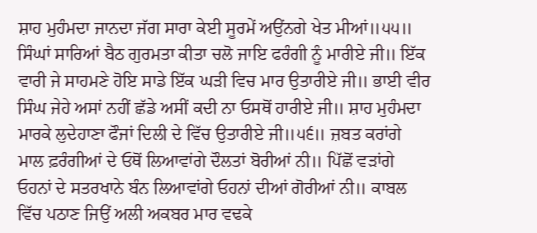ਸ਼ਾਹ ਮੁਹੰਮਦਾ ਜਾਨਦਾ ਜੱਗ ਸਾਰਾ ਕੇਈ ਸੂਰਮੇਂ ਅਉਂਨਗੇ ਖੇਤ ਮੀਆਂ॥੫੫॥ ਸਿੰਘਾਂ ਸਾਰਿਆਂ ਬੈਠ ਗੁਰਮਤਾ ਕੀਤਾ ਚਲੋ ਜਾਇ ਫਰੰਗੀ ਨੂੰ ਮਾਰੀਏ ਜੀ॥ ਇੱਕ ਵਾਰੀ ਜੇ ਸਾਹਮਣੇ ਹੋਇ ਸਾਡੇ ਇੱਕ ਘੜੀ ਵਿਚ ਮਾਰ ਉਤਾਰੀਏ ਜੀ॥ ਭਾਈ ਵੀਰ ਸਿੰਘ ਜੇਹੇ ਅਸਾਂ ਨਹੀਂ ਛੱਡੇ ਅਸੀਂ ਕਦੀ ਨਾ ਓਸਥੋਂ ਹਾਰੀਏ ਜੀ॥ ਸ਼ਾਹ ਮੁਹੰਮਦਾ ਮਾਰਕੇ ਲੁਦੇਹਾਣਾ ਫੌਜਾਂ ਦਿਲੀ ਦੇ ਵਿੱਚ ਉਤਾਰੀਏ ਜੀ॥੫੬॥ ਜ਼ਬਤ ਕਰਾਂਗੇ ਮਾਲ ਫ਼ਰੰਗੀਆਂ ਦੇ ਓਥੋਂ ਲਿਆਵਾਂਗੇ ਦੌਲਤਾਂ ਬੋਰੀਆਂ ਨੀ॥ ਪਿੱਛੋਂ ਵੜਾਂਗੇ ਓਹਨਾਂ ਦੇ ਸਤਰਖਾਨੇ ਬੰਨ ਲਿਆਵਾਂਗੇ ਓਹਨਾਂ ਦੀਆਂ ਗੋਰੀਆਂ ਨੀ॥ ਕਾਬਲ ਵਿੱਚ ਪਠਾਣ ਜਿਉਂ ਅਲੀ ਅਕਬਰ ਮਾਰ ਵਢਕੇ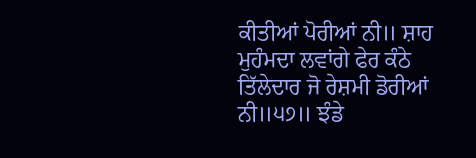ਕੀਤੀਆਂ ਪੋਰੀਆਂ ਨੀ॥ ਸ਼ਾਹ ਮੁਹੰਮਦਾ ਲਵਾਂਗੇ ਫੇਰ ਕੰਠੇ ਤਿੱਲੇਦਾਰ ਜੋ ਰੇਸ਼ਮੀ ਡੋਰੀਆਂ ਨੀ॥੫੭॥ ਝੰਡੇ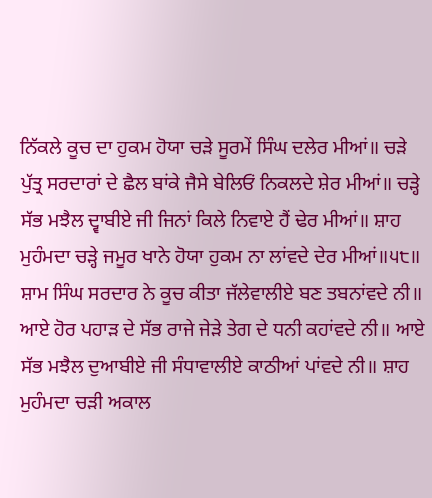ਨਿੱਕਲੇ ਕੂਚ ਦਾ ਹੁਕਮ ਹੋਯਾ ਚੜੇ ਸੂਰਮੇਂ ਸਿੰਘ ਦਲੇਰ ਮੀਆਂ॥ ਚੜੇ ਪੁੱਤ੍ਰ ਸਰਦਾਰਾਂ ਦੇ ਛੈਲ ਬਾਂਕੇ ਜੈਸੇ ਬੇਲਿਓਂ ਨਿਕਲਦੇ ਸ਼ੇਰ ਮੀਆਂ॥ ਚੜ੍ਹੇ ਸੱਭ ਮਝੈਲ ਦ੍ਵਾਬੀਏ ਜੀ ਜਿਨਾਂ ਕਿਲੇ ਨਿਵਾਏ ਹੈਂ ਢੇਰ ਮੀਆਂ॥ ਸ਼ਾਹ ਮੁਹੰਮਦਾ ਚੜ੍ਹੇ ਜਮੂਰ ਖਾਨੇ ਹੋਯਾ ਹੁਕਮ ਨਾ ਲਾਂਵਦੇ ਦੇਰ ਮੀਆਂ॥੫੮॥ ਸ਼ਾਮ ਸਿੰਘ ਸਰਦਾਰ ਨੇ ਕੂਚ ਕੀਤਾ ਜੱਲੇਵਾਲੀਏ ਬਣ ਤਬਨਾਂਵਦੇ ਨੀ॥ ਆਏ ਹੋਰ ਪਹਾੜ ਦੇ ਸੱਭ ਰਾਜੇ ਜੇੜੇ ਤੇਗ ਦੇ ਧਨੀ ਕਹਾਂਵਦੇ ਨੀ॥ ਆਏ ਸੱਭ ਮਝੈਲ ਦੁਆਬੀਏ ਜੀ ਸੰਧਾਵਾਲੀਏ ਕਾਠੀਆਂ ਪਾਂਵਦੇ ਨੀ॥ ਸ਼ਾਹ ਮੁਹੰਮਦਾ ਚੜੀ ਅਕਾਲ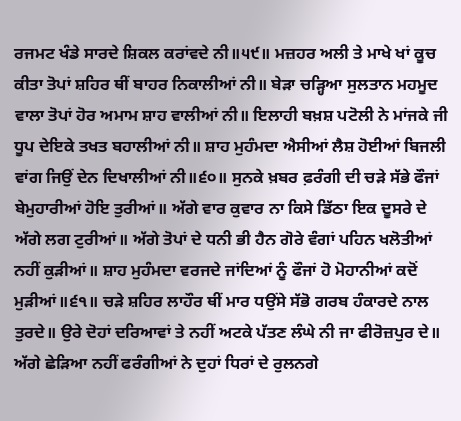ਰਜਮਟ ਖੰਡੇ ਸਾਰਦੇ ਸ਼ਿਕਲ ਕਰਾਂਵਦੇ ਨੀ॥੫੯॥ ਮਜ਼ਹਰ ਅਲੀ ਤੇ ਮਾਖੇ ਖਾਂ ਕੂਚ ਕੀਤਾ ਤੋਪਾਂ ਸ਼ਹਿਰ ਥੀਂ ਬਾਹਰ ਨਿਕਾਲੀਆਂ ਨੀ॥ ਬੇੜਾ ਚੜ੍ਹਿਆ ਸੁਲਤਾਨ ਮਹਮੂਦ ਵਾਲਾ ਤੋਪਾਂ ਹੋਰ ਅਮਾਮ ਸ਼ਾਹ ਵਾਲੀਆਂ ਨੀ॥ ਇਲਾਹੀ ਬਖ਼ਸ਼ ਪਟੋਲੀ ਨੇ ਮਾਂਜਕੇ ਜੀ ਧੂਪ ਦੇਇਕੇ ਤਖਤ ਬਹਾਲੀਆਂ ਨੀ॥ ਸ਼ਾਹ ਮੁਹੰਮਦਾ ਐਸੀਆਂ ਲੈਸ਼ ਹੋਈਆਂ ਬਿਜਲੀ ਵਾਂਗ ਜਿਉਂ ਦੇਨ ਦਿਖਾਲੀਆਂ ਨੀ॥੬੦॥ ਸੁਨਕੇ ਖ਼ਬਰ ਫ਼ਰੰਗੀ ਦੀ ਚੜੇ ਸੱਭੇ ਫੌਜਾਂ ਬੇਮੁਹਾਰੀਆਂ ਹੋਇ ਤੁਰੀਆਂ॥ ਅੱਗੇ ਵਾਰ ਕੁਵਾਰ ਨਾ ਕਿਸੇ ਡਿੱਠਾ ਇਕ ਦੂਸਰੇ ਦੇ ਅੱਗੇ ਲਗ ਟੁਰੀਆਂ॥ ਅੱਗੇ ਤੋਪਾਂ ਦੇ ਧਨੀ ਭੀ ਹੈਨ ਗੋਰੇ ਵੰਗਾਂ ਪਹਿਨ ਖਲੋਤੀਆਂ ਨਹੀਂ ਕੁੜੀਆਂ॥ ਸ਼ਾਹ ਮੁਹੰਮਦਾ ਵਰਜਦੇ ਜਾਂਦਿਆਂ ਨੂੰ ਫੌਜਾਂ ਹੋ ਮੋਹਾਨੀਆਂ ਕਦੋਂ ਮੁੜੀਆਂ॥੬੧॥ ਚੜੇ ਸ਼ਹਿਰ ਲਾਹੌਰ ਥੀਂ ਮਾਰ ਧਉਂਸੇ ਸੱਭੋ ਗਰਬ ਹੰਕਾਰਦੇ ਨਾਲ ਤੁਰਦੇ॥ ਉਰੇ ਦੋਹਾਂ ਦਰਿਆਵਾਂ ਤੇ ਨਹੀਂ ਅਟਕੇ ਪੱਤਣ ਲੰਘੇ ਨੀ ਜਾ ਫੀਰੋਜ਼ਪੁਰ ਦੇ॥ ਅੱਗੇ ਛੇੜਿਆ ਨਹੀਂ ਫਰੰਗੀਆਂ ਨੇ ਦੁਹਾਂ ਧਿਰਾਂ ਦੇ ਰੁਲਨਗੇ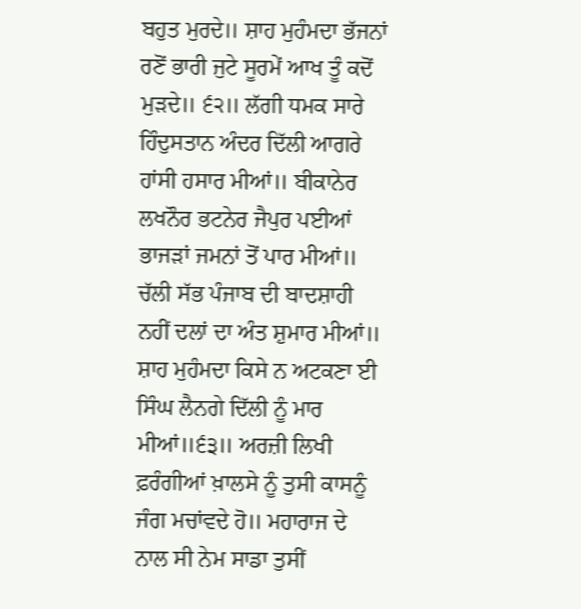ਬਹੁਤ ਮੁਰਦੇ॥ ਸ਼ਾਹ ਮੁਹੰਮਦਾ ਭੱਜਨਾਂ ਰਣੋਂ ਭਾਰੀ ਜੁਟੇ ਸੂਰਮੇਂ ਆਖ ਤੂੰ ਕਦੋਂ ਮੁੜਦੇ॥ ੬੨॥ ਲੱਗੀ ਧਮਕ ਸਾਰੇ ਹਿੰਦੁਸਤਾਨ ਅੰਦਰ ਦਿੱਲੀ ਆਗਰੇ ਹਾਂਸੀ ਹਸਾਰ ਮੀਆਂ॥ ਬੀਕਾਨੇਰ ਲਖਨੌਰ ਭਟਨੇਰ ਜੈਪੁਰ ਪਈਆਂ ਭਾਜੜਾਂ ਜਮਨਾਂ ਤੋਂ ਪਾਰ ਮੀਆਂ॥ ਚੱਲੀ ਸੱਭ ਪੰਜਾਬ ਦੀ ਬਾਦਸ਼ਾਹੀ ਨਹੀਂ ਦਲਾਂ ਦਾ ਅੰਤ ਸ਼ੁਮਾਰ ਮੀਆਂ॥ ਸ਼ਾਹ ਮੁਹੰਮਦਾ ਕਿਸੇ ਨ ਅਟਕਣਾ ਈ ਸਿੰਘ ਲੈਨਗੇ ਦਿੱਲੀ ਨੂੰ ਮਾਰ ਮੀਆਂ॥੬੩॥ ਅਰਜ਼ੀ ਲਿਖੀ ਫ਼ਰੰਗੀਆਂ ਖ਼ਾਲਸੇ ਨੂੰ ਤੁਸੀ ਕਾਸਨੂੰ ਜੰਗ ਮਚਾਂਵਦੇ ਹੋ॥ ਮਹਾਰਾਜ ਦੇ ਨਾਲ ਸੀ ਨੇਮ ਸਾਡਾ ਤੁਸੀਂ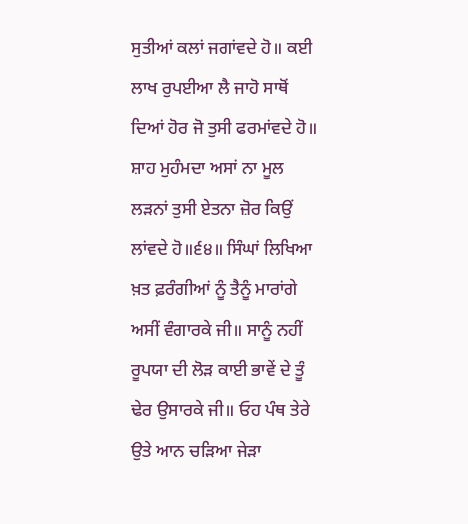ਸੁਤੀਆਂ ਕਲਾਂ ਜਗਾਂਵਦੇ ਹੋ॥ ਕਈ ਲਾਖ ਰੁਪਈਆ ਲੈ ਜਾਹੋ ਸਾਥੋਂ ਦਿਆਂ ਹੋਰ ਜੋ ਤੁਸੀ ਫਰਮਾਂਵਦੇ ਹੋ॥ ਸ਼ਾਹ ਮੁਹੰਮਦਾ ਅਸਾਂ ਨਾ ਮੂਲ ਲੜਨਾਂ ਤੁਸੀ ਏਤਨਾ ਜ਼ੋਰ ਕਿਉਂ ਲਾਂਵਦੇ ਹੋ॥੬੪॥ ਸਿੰਘਾਂ ਲਿਖਿਆ ਖ਼ਤ ਫ਼ਰੰਗੀਆਂ ਨੂੰ ਤੈਨੂੰ ਮਾਰਾਂਗੇ ਅਸੀਂ ਵੰਗਾਰਕੇ ਜੀ॥ ਸਾਨੂੰ ਨਹੀਂ ਰੂਪਯਾ ਦੀ ਲੋੜ ਕਾਈ ਭਾਵੇਂ ਦੇ ਤੂੰ ਢੇਰ ਉਸਾਰਕੇ ਜੀ॥ ਓਹ ਪੰਥ ਤੇਰੇ ਉਤੇ ਆਨ ਚੜਿਆ ਜੇੜਾ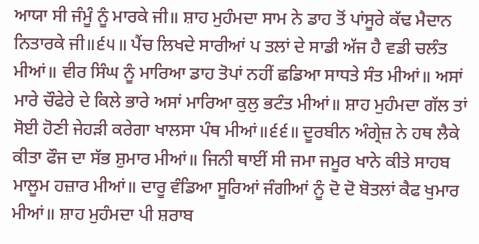ਆਯਾ ਸੀ ਜੰਮੂੰ ਨੂੰ ਮਾਰਕੇ ਜੀ॥ ਸ਼ਾਹ ਮੁਹੰਮਦਾ ਸਾਮ ਨੇ ਡਾਹ ਤੋਂ ਪਾਂਸੂਰੇ ਕੱਢ ਮੈਦਾਨ ਨਿਤਾਰਕੇ ਜੀ॥੬੫॥ ਪੈਂਚ ਲਿਖਦੇ ਸਾਰੀਆਂ ਪ ਤਲਾਂ ਦੇ ਸਾਡੀ ਅੱਜ ਹੈ ਵਡੀ ਚਲੰਤ ਮੀਆਂ॥ ਵੀਰ ਸਿੰਘ ਨੂੰ ਮਾਰਿਆ ਡਾਹ ਤੋਪਾਂ ਨਹੀਂ ਛਡਿਆ ਸਾਧਤੇ ਸੰਤ ਮੀਆਂ॥ ਅਸਾਂ ਮਾਰੇ ਚੌਫੇਰੇ ਦੇ ਕਿਲੇ ਭਾਰੇ ਅਸਾਂ ਮਾਰਿਆ ਕੁਲੁ ਭਟੰਤ ਮੀਆਂ॥ ਸ਼ਾਹ ਮੁਹੰਮਦਾ ਗੱਲ ਤਾਂ ਸੋਈ ਹੋਣੀ ਜੇਹੜੀ ਕਰੇਗਾ ਖਾਲਸਾ ਪੰਥ ਮੀਆਂ॥੬੬॥ ਦੂਰਬੀਨ ਅੰਗ੍ਰੇਜ਼ ਨੇ ਹਥ ਲੈਕੇ ਕੀਤਾ ਫੌਜ ਦਾ ਸੱਭ ਸ਼ੁਮਾਰ ਮੀਆਂ॥ ਜਿਨੀ ਥਾਈਂ ਸੀ ਜਮਾ ਜਮੂਰ ਖਾਨੇ ਕੀਤੇ ਸਾਹਬ ਮਾਲੂਮ ਹਜ਼ਾਰ ਮੀਆਂ॥ ਦਾਰੂ ਵੰਡਿਆ ਸੂਰਿਆਂ ਜੰਗੀਆਂ ਨੂੰ ਦੋ ਦੋ ਬੋਤਲਾਂ ਕੈਫ ਖੁਮਾਰ ਮੀਆਂ॥ ਸ਼ਾਹ ਮੁਹੰਮਦਾ ਪੀ ਸ਼ਰਾਬ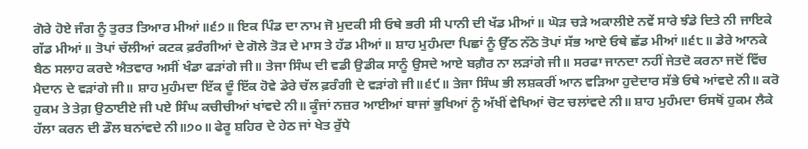ਗੋਰੇ ਹੋਏ ਜੰਗ ਨੂੰ ਤੁਰਤ ਤਿਆਰ ਮੀਆਂ॥੬੭॥ ਇਕ ਪਿੰਡ ਦਾ ਨਾਮ ਜੋ ਮੁਦਕੀ ਸੀ ਓਥੇ ਭਰੀ ਸੀ ਪਾਨੀ ਦੀ ਖੱਡ ਮੀਆਂ॥ ਘੋੜ ਚੜੇ ਅਕਾਲੀਏ ਨਵੇਂ ਸਾਰੇ ਝੰਡੇ ਦਿਤੇ ਨੀ ਜਾਇਕੇ ਗੱਡ ਮੀਆਂ॥ ਤੋਪਾਂ ਚੱਲੀਆਂ ਕਟਕ ਫ਼ਰੰਗੀਆਂ ਦੇ ਗੋਲੇ ਤੋੜ ਦੇ ਮਾਸ ਤੇ ਹੱਡ ਮੀਆਂ॥ ਸ਼ਾਹ ਮੁਹੰਮਦਾ ਪਿਛਾਂ ਨੂੰ ਉੱਠ ਨੱਠੇ ਤੋਪਾਂ ਸੱਭ ਆਏ ਓਥੇ ਛੱਡ ਮੀਆਂ॥੬੮॥ ਡੇਰੇ ਆਨਕੇ ਬੈਠ ਸਲਾਹ ਕਰਦੇ ਐਤਵਾਰ ਅਸੀਂ ਖੰਡਾ ਫੜਾਂਗੇ ਜੀ॥ ਤੇਜਾ ਸਿੰਘ ਦੀ ਵਡੀ ਉਡੀਕ ਸਾਨੂੰ ਉਸਦੇ ਆਏ ਬਗ਼ੈਰ ਨਾ ਲੜਾਂਗੇ ਜੀ॥ ਸਰਫਾ ਜਾਨਦਾ ਨਹੀਂ ਜੇਤਦੋ ਕਰਨਾ ਜਦੋਂ ਵਿੱਚ ਮੈਦਾਨ ਦੇ ਵੜਾਂਗੇ ਜੀ॥ ਸ਼ਾਹ ਮੁਹੰਮਦਾ ਇੱਕ ਦੂੰ ਇੱਕ ਹੋਵੇ ਡੇਰੇ ਚੱਲ ਫ਼ਰੰਗੀ ਦੇ ਵੜਾਂਗੇ ਜੀ॥੬੯॥ ਤੇਜਾ ਸਿੰਘ ਭੀ ਲਸ਼ਕਰੀਂ ਆਨ ਵੜਿਆ ਹੁਦੇਦਾਰ ਸੱਭੇ ਓਥੇ ਆਂਵਦੇ ਨੀ॥ ਕਰੋ ਹੁਕਮ ਤੇ ਤੇਗ਼ ਉਠਾਈਏ ਜੀ ਪਏ ਸਿੰਘ ਕਚੀਚੀਆਂ ਖਾਂਵਦੇ ਨੀ॥ ਕੂੰਜਾਂ ਨਜ਼ਰ ਆਈਆਂ ਬਾਜਾਂ ਭੁਖਿਆਂ ਨੂੰ ਅੱਖੀਂ ਵੇਖਿਆਂ ਚੋਟ ਚਲਾਂਵਦੇ ਨੀ॥ ਸ਼ਾਹ ਮੁਹੰਮਦਾ ਓਸਥੋਂ ਹੁਕਮ ਲੈਕੇ ਹੱਲਾ ਕਰਨ ਦੀ ਡੌਲ ਬਨਾਂਵਦੇ ਨੀ॥੭੦॥ ਫੇਰੂ ਸ਼ਹਿਰ ਦੇ ਹੇਠ ਜਾਂ ਖੇਤ ਰੁੱਧੇ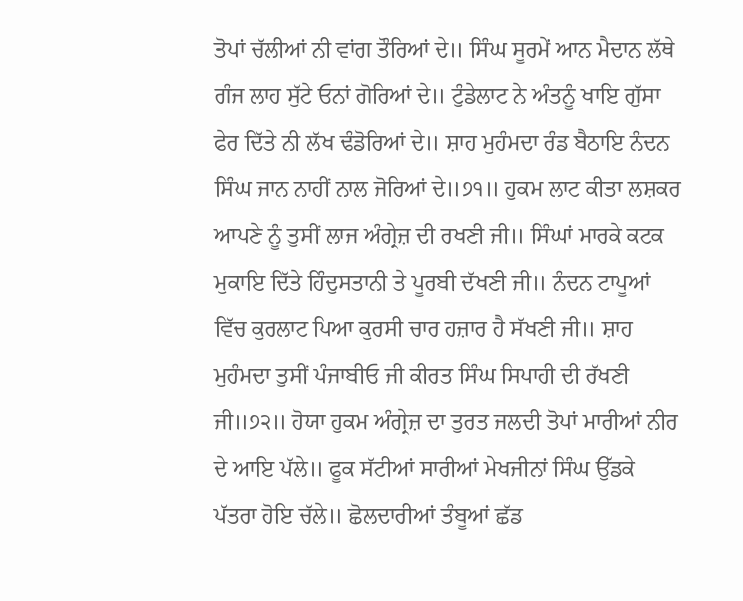ਤੋਪਾਂ ਚੱਲੀਆਂ ਨੀ ਵਾਂਗ ਤੌਰਿਆਂ ਦੇ॥ ਸਿੰਘ ਸੂਰਮੇਂ ਆਨ ਮੈਦਾਨ ਲੱਥੇ ਗੰਜ ਲਾਹ ਸੁੱਟੇ ਓਨਾਂ ਗੋਰਿਆਂ ਦੇ॥ ਟੁੰਡੇਲਾਟ ਨੇ ਅੰਤਨੂੰ ਖਾਇ ਗੁੱਸਾ ਫੇਰ ਦਿੱਤੇ ਨੀ ਲੱਖ ਢੰਡੋਰਿਆਂ ਦੇ॥ ਸ਼ਾਹ ਮੁਹੰਮਦਾ ਰੰਡ ਬੈਠਾਇ ਨੰਦਨ ਸਿੰਘ ਜਾਨ ਨਾਹੀਂ ਨਾਲ ਜੋਰਿਆਂ ਦੇ॥੭੧॥ ਹੁਕਮ ਲਾਟ ਕੀਤਾ ਲਸ਼ਕਰ ਆਪਣੇ ਨੂੰ ਤੁਸੀਂ ਲਾਜ ਅੰਗ੍ਰੇਜ਼ ਦੀ ਰਖਣੀ ਜੀ॥ ਸਿੰਘਾਂ ਮਾਰਕੇ ਕਟਕ ਮੁਕਾਇ ਦਿੱਤੇ ਹਿੰਦੁਸਤਾਨੀ ਤੇ ਪੂਰਬੀ ਦੱਖਣੀ ਜੀ॥ ਨੰਦਨ ਟਾਪੂਆਂ ਵਿੱਚ ਕੁਰਲਾਟ ਪਿਆ ਕੁਰਸੀ ਚਾਰ ਹਜ਼ਾਰ ਹੈ ਸੱਖਣੀ ਜੀ॥ ਸ਼ਾਹ ਮੁਹੰਮਦਾ ਤੁਸੀਂ ਪੰਜਾਬੀਓ ਜੀ ਕੀਰਤ ਸਿੰਘ ਸਿਪਾਹੀ ਦੀ ਰੱਖਣੀ ਜੀ॥੭੨॥ ਹੋਯਾ ਹੁਕਮ ਅੰਗ੍ਰੇਜ਼ ਦਾ ਤੁਰਤ ਜਲਦੀ ਤੋਪਾਂ ਮਾਰੀਆਂ ਨੀਰ ਦੇ ਆਇ ਪੱਲੇ॥ ਫੂਕ ਸੱਟੀਆਂ ਸਾਰੀਆਂ ਮੇਖਜੀਨਾਂ ਸਿੰਘ ਉੱਡਕੇ ਪੱਤਰਾ ਹੋਇ ਚੱਲੇ॥ ਛੋਲਦਾਰੀਆਂ ਤੰਬੂਆਂ ਛੱਡ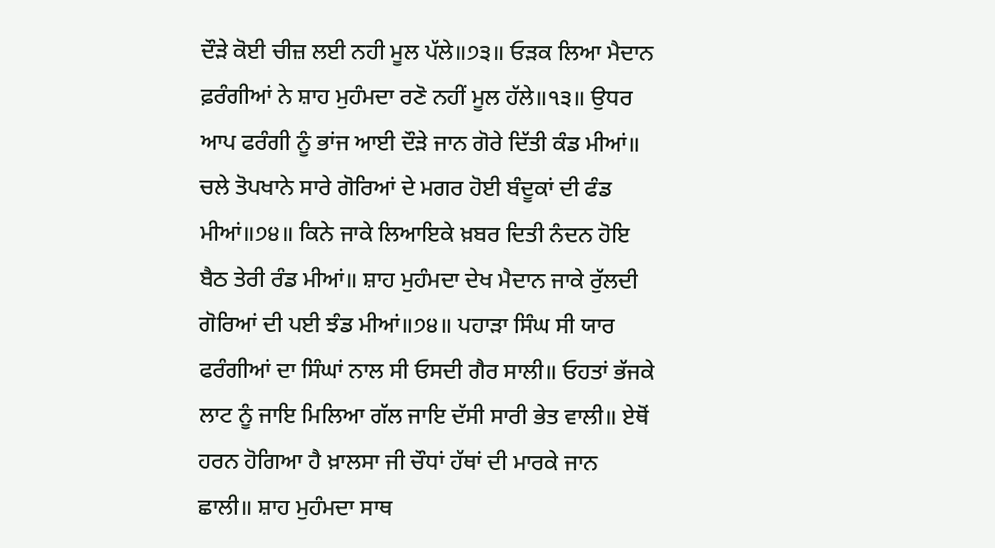ਦੌੜੇ ਕੋਈ ਚੀਜ਼ ਲਈ ਨਹੀ ਮੂਲ ਪੱਲੇ॥੭੩॥ ਓੜਕ ਲਿਆ ਮੈਦਾਨ ਫ਼ਰੰਗੀਆਂ ਨੇ ਸ਼ਾਹ ਮੁਹੰਮਦਾ ਰਣੋ ਨਹੀਂ ਮੂਲ ਹੱਲੇ॥੧੩॥ ਉਧਰ ਆਪ ਫਰੰਗੀ ਨੂੰ ਭਾਂਜ ਆਈ ਦੌੜੇ ਜਾਨ ਗੋਰੇ ਦਿੱਤੀ ਕੰਡ ਮੀਆਂ॥ ਚਲੇ ਤੋਪਖਾਨੇ ਸਾਰੇ ਗੋਰਿਆਂ ਦੇ ਮਗਰ ਹੋਈ ਬੰਦੂਕਾਂ ਦੀ ਫੰਡ ਮੀਆਂ॥੭੪॥ ਕਿਨੇ ਜਾਕੇ ਲਿਆਇਕੇ ਖ਼ਬਰ ਦਿਤੀ ਨੰਦਨ ਹੋਇ ਬੈਠ ਤੇਰੀ ਰੰਡ ਮੀਆਂ॥ ਸ਼ਾਹ ਮੁਹੰਮਦਾ ਦੇਖ ਮੈਦਾਨ ਜਾਕੇ ਰੁੱਲਦੀ ਗੋਰਿਆਂ ਦੀ ਪਈ ਝੰਡ ਮੀਆਂ॥੭੪॥ ਪਹਾੜਾ ਸਿੰਘ ਸੀ ਯਾਰ ਫਰੰਗੀਆਂ ਦਾ ਸਿੰਘਾਂ ਨਾਲ ਸੀ ਓਸਦੀ ਗੈਰ ਸਾਲੀ॥ ਓਹਤਾਂ ਭੱਜਕੇ ਲਾਟ ਨੂੰ ਜਾਇ ਮਿਲਿਆ ਗੱਲ ਜਾਇ ਦੱਸੀ ਸਾਰੀ ਭੇਤ ਵਾਲੀ॥ ਏਥੋਂ ਹਰਨ ਹੋਗਿਆ ਹੈ ਖ਼ਾਲਸਾ ਜੀ ਚੌਧਾਂ ਹੱਥਾਂ ਦੀ ਮਾਰਕੇ ਜਾਨ ਛਾਲੀ॥ ਸ਼ਾਹ ਮੁਹੰਮਦਾ ਸਾਥ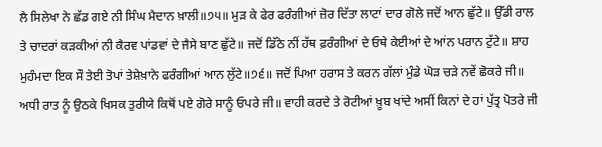ਲੈ ਸਿਲੇਖਾ ਨੇ ਛੱਡ ਗਏ ਨੀ ਸਿੰਘ ਮੈਦਾਨ ਖ਼ਾਲੀ॥੭੫॥ ਮੁੜ ਕੇ ਫੇਰ ਫਰੰਗੀਆਂ ਜ਼ੋਰ ਦਿੱਤਾ ਲਾਟਾਂ ਦਾਰ ਗੋਲੇ ਜਦੋਂ ਆਨ ਛੁੱਟੇ॥ ਉੱਡੀ ਰਾਲ ਤੇ ਚਾਦਰਾਂ ਕੜਕੀਆਂ ਨੀ ਕੈਰਵ ਪਾਂਡਵਾਂ ਦੇ ਜੈਸੇ ਬਾਣ ਛੁੱਟੇ॥ ਜਦੋਂ ਡਿੱਠੇ ਨੀਂ ਹੱਥ ਫ਼ਰੰਗੀਆਂ ਦੇ ਓਥੇ ਕੇਈਆਂ ਦੇ ਆਂਨ ਪਰਾਨ ਟੁੱਟੇ॥ ਸ਼ਾਹ ਮੁਹੰਮਦਾ ਇਕ ਸੌ ਤੇਈ ਤੋਪਾਂ ਤੇਸ਼ੇਖ਼ਾਨੇ ਫਰੰਗੀਆਂ ਆਨ ਲੁੱਟੇ॥੭੬॥ ਜਦੋਂ ਪਿਆ ਹਰਾਸ ਤੇ ਕਰਨ ਗੱਲਾਂ ਮੁੰਡੇ ਘੋੜ ਚੜੇ ਨਵੇਂ ਛੋਕਰੇ ਜੀ॥ ਅਧੀ ਰਾਤ ਨੂੰ ਉਠਕੇ ਖਿਸਕ ਤੁਰੀਯੇ ਕਿਥੋਂ ਪਏ ਗੋਰੇ ਸਾਨੂੰ ਓਪਰੇ ਜੀ॥ ਵਾਹੀ ਕਰਦੇ ਤੇ ਰੋਟੀਆਂ ਖ਼ੂਬ ਖਾਂਦੇ ਅਸੀਂ ਕਿਨਾਂ ਦੇ ਹਾਂ ਪੁੱਤ੍ਰ ਪੋਤਰੇ ਜੀ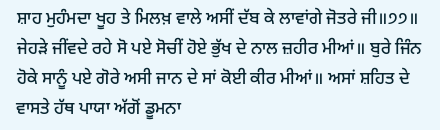ਸ਼ਾਹ ਮੁਹੰਮਦਾ ਖੂਹ ਤੇ ਮਿਲਖ਼ ਵਾਲੇ ਅਸੀਂ ਦੱਬ ਕੇ ਲਾਵਾਂਗੇ ਜੋਤਰੇ ਜੀ॥੭੭॥ ਜੇਹੜੇ ਜੀਂਵਦੇ ਰਹੇ ਸੋ ਪਏ ਸੋਚੀਂ ਹੋਏ ਭੁੱਖ ਦੇ ਨਾਲ ਜ਼ਹੀਰ ਮੀਆਂ॥ ਬੁਰੇ ਜਿੰਨ ਹੋਕੇ ਸਾਨੂੰ ਪਏ ਗੋਰੇ ਅਸੀ ਜਾਨ ਦੇ ਸਾਂ ਕੋਈ ਕੀਰ ਮੀਆਂ॥ ਅਸਾਂ ਸ਼ਹਿਤ ਦੇ ਵਾਸਤੇ ਹੱਥ ਪਾਯਾ ਅੱਗੋਂ ਡੂਮਨਾ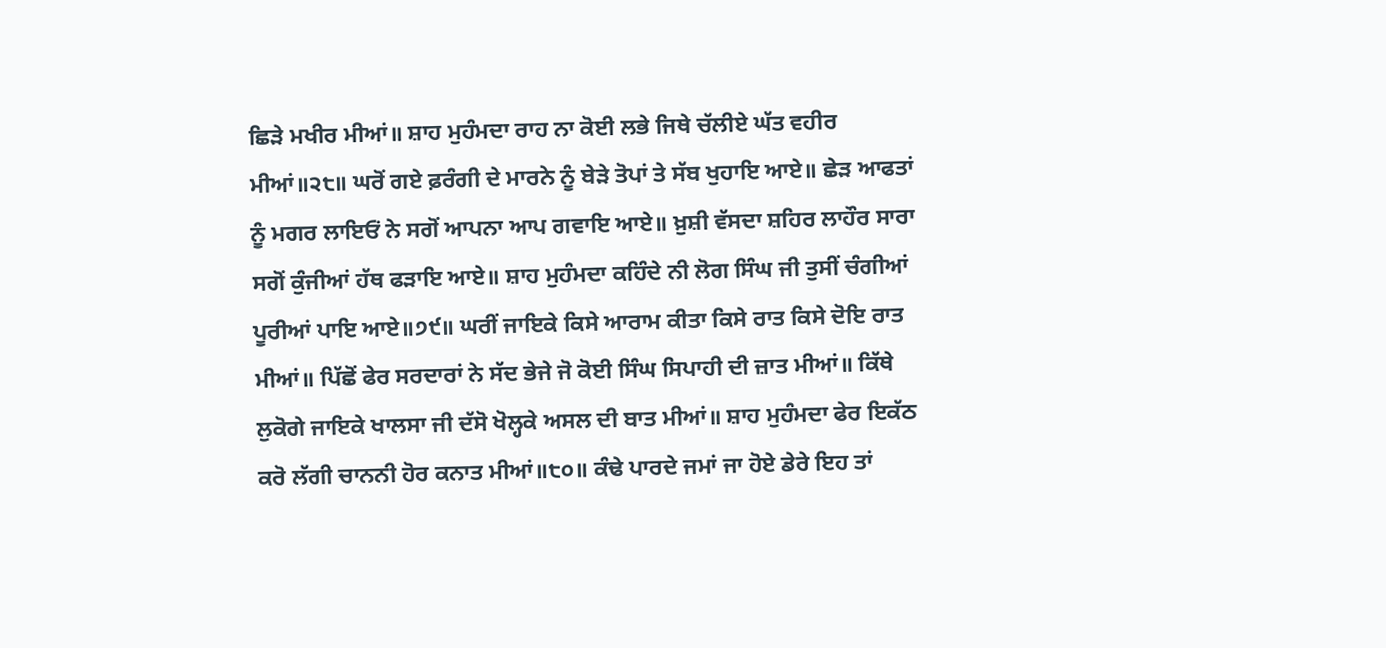ਛਿੜੇ ਮਖੀਰ ਮੀਆਂ॥ ਸ਼ਾਹ ਮੁਹੰਮਦਾ ਰਾਹ ਨਾ ਕੋਈ ਲਭੇ ਜਿਥੇ ਚੱਲੀਏ ਘੱਤ ਵਹੀਰ ਮੀਆਂ॥੨੮॥ ਘਰੋਂ ਗਏ ਫ਼ਰੰਗੀ ਦੇ ਮਾਰਨੇ ਨੂੰ ਬੇੜੇ ਤੋਪਾਂ ਤੇ ਸੱਬ ਖੁਹਾਇ ਆਏ॥ ਛੇੜ ਆਫਤਾਂ ਨੂੰ ਮਗਰ ਲਾਇਓਂ ਨੇ ਸਗੋਂ ਆਪਨਾ ਆਪ ਗਵਾਇ ਆਏ॥ ਖ਼ੁਸ਼ੀ ਵੱਸਦਾ ਸ਼ਹਿਰ ਲਾਹੌਰ ਸਾਰਾ ਸਗੋਂ ਕੁੰਜੀਆਂ ਹੱਥ ਫੜਾਇ ਆਏ॥ ਸ਼ਾਹ ਮੁਹੰਮਦਾ ਕਹਿੰਦੇ ਨੀ ਲੋਗ ਸਿੰਘ ਜੀ ਤੁਸੀਂ ਚੰਗੀਆਂ ਪੂਰੀਆਂ ਪਾਇ ਆਏ॥੭੯॥ ਘਰੀਂ ਜਾਇਕੇ ਕਿਸੇ ਆਰਾਮ ਕੀਤਾ ਕਿਸੇ ਰਾਤ ਕਿਸੇ ਦੋਇ ਰਾਤ ਮੀਆਂ॥ ਪਿੱਛੋਂ ਫੇਰ ਸਰਦਾਰਾਂ ਨੇ ਸੱਦ ਭੇਜੇ ਜੋ ਕੋਈ ਸਿੰਘ ਸਿਪਾਹੀ ਦੀ ਜ਼ਾਤ ਮੀਆਂ॥ ਕਿੱਥੇ ਲੁਕੋਗੇ ਜਾਇਕੇ ਖਾਲਸਾ ਜੀ ਦੱਸੋ ਖੋਲ੍ਹਕੇ ਅਸਲ ਦੀ ਬਾਤ ਮੀਆਂ॥ ਸ਼ਾਹ ਮੁਹੰਮਦਾ ਫੇਰ ਇਕੱਠ ਕਰੋ ਲੱਗੀ ਚਾਨਨੀ ਹੋਰ ਕਨਾਤ ਮੀਆਂ॥੮੦॥ ਕੰਢੇ ਪਾਰਦੇ ਜਮਾਂ ਜਾ ਹੋਏ ਡੇਰੇ ਇਹ ਤਾਂ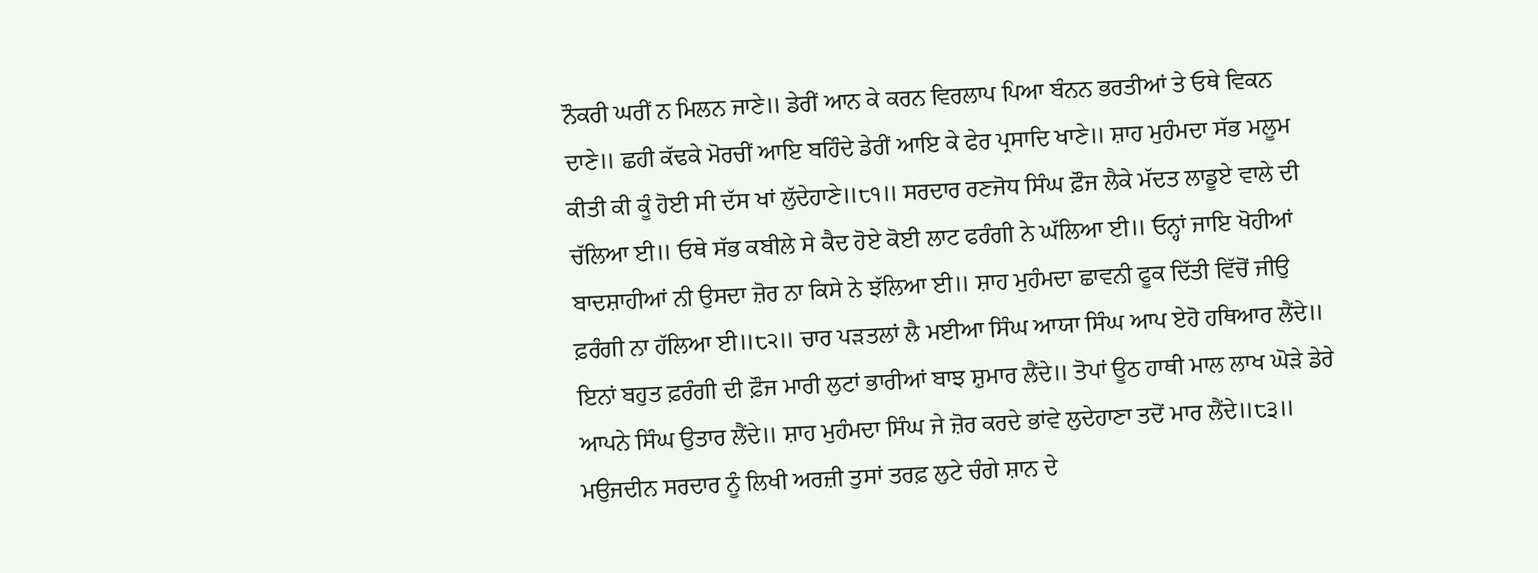ਨੌਕਰੀ ਘਰੀਂ ਨ ਮਿਲਨ ਜਾਣੇ॥ ਡੇਰੀਂ ਆਨ ਕੇ ਕਰਨ ਵਿਰਲਾਪ ਪਿਆ ਬੰਨਨ ਭਰਤੀਆਂ ਤੇ ਓਥੇ ਵਿਕਨ ਦਾਣੇ॥ ਛਹੀ ਕੱਢਕੇ ਮੋਰਚੀਂ ਆਇ ਬਹਿੰਦੇ ਡੇਰੀਂ ਆਇ ਕੇ ਫੇਰ ਪ੍ਰਸਾਦਿ ਖਾਣੇ॥ ਸ਼ਾਹ ਮੁਹੰਮਦਾ ਸੱਭ ਮਲੂਮ ਕੀਤੀ ਕੀ ਕੂੰ ਹੋਈ ਸੀ ਦੱਸ ਖਾਂ ਲੁੱਦੇਹਾਣੇ॥੮੧॥ ਸਰਦਾਰ ਰਣਜੋਧ ਸਿੰਘ ਫ਼ੌਜ ਲੈਕੇ ਮੱਦਤ ਲਾਡੂਏ ਵਾਲੇ ਦੀ ਚੱਲਿਆ ਈ॥ ਓਥੇ ਸੱਭ ਕਬੀਲੇ ਸੇ ਕੈਦ ਹੋਏ ਕੋਈ ਲਾਟ ਫਰੰਗੀ ਨੇ ਘੱਲਿਆ ਈ॥ ਓਨ੍ਹਾਂ ਜਾਇ ਖੋਹੀਆਂ ਬਾਦਸ਼ਾਹੀਆਂ ਨੀ ਉਸਦਾ ਜ਼ੋਰ ਨਾ ਕਿਸੇ ਨੇ ਝੱਲਿਆ ਈ॥ ਸ਼ਾਹ ਮੁਹੰਮਦਾ ਛਾਵਨੀ ਫੂਕ ਦਿੱਤੀ ਵਿੱਚੋਂ ਜੀਉ ਫ਼ਰੰਗੀ ਨਾ ਹੱਲਿਆ ਈ॥੮੨॥ ਚਾਰ ਪੜਤਲਾਂ ਲੈ ਮਈਆ ਸਿੰਘ ਆਯਾ ਸਿੰਘ ਆਪ ਏਹੋ ਹਥਿਆਰ ਲੈਂਦੇ॥ ਇਨਾਂ ਬਹੁਤ ਫ਼ਰੰਗੀ ਦੀ ਫ਼ੌਜ ਮਾਰੀ ਲੁਟਾਂ ਭਾਰੀਆਂ ਬਾਝ ਸ਼ੁਮਾਰ ਲੈਂਦੇ॥ ਤੋਪਾਂ ਊਠ ਹਾਥੀ ਮਾਲ ਲਾਖ ਘੋੜੇ ਡੇਰੇ ਆਪਨੇ ਸਿੰਘ ਉਤਾਰ ਲੈਂਦੇ॥ ਸ਼ਾਹ ਮੁਹੰਮਦਾ ਸਿੰਘ ਜੇ ਜ਼ੋਰ ਕਰਦੇ ਭਾਂਵੇ ਲੁਦੇਹਾਣਾ ਤਦੋਂ ਮਾਰ ਲੈਂਦੇ॥੮੩॥ ਮਉਜਦੀਨ ਸਰਦਾਰ ਨੂੰ ਲਿਖੀ ਅਰਜ਼ੀ ਤੁਸਾਂ ਤਰਫ਼ ਲੁਟੇ ਚੰਗੇ ਸ਼ਾਨ ਦੇ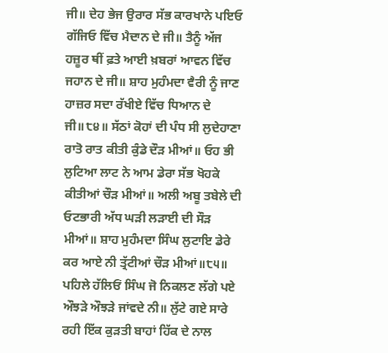ਜੀ॥ ਦੇਹ ਭੇਜ ਉਰਾਰ ਸੱਭ ਕਾਰਖਾਨੇ ਪਇਓ ਗੱਜਿਓ ਵਿੱਚ ਮੈਦਾਨ ਦੇ ਜੀ॥ ਤੈਨੂੰ ਅੱਜ ਹਜ਼ੂਰ ਥੀਂ ਫ਼ਤੇ ਆਈ ਖ਼ਬਰਾਂ ਆਵਨ ਵਿੱਚ ਜਹਾਨ ਦੇ ਜੀ॥ ਸ਼ਾਹ ਮੁਹੰਮਦਾ ਵੈਰੀ ਨੂੰ ਜਾਣ ਹਾਜ਼ਰ ਸਦਾ ਰੱਖੀਏ ਵਿੱਚ ਧਿਆਨ ਦੇ ਜੀ॥੮੪॥ ਸੱਠਾਂ ਕੋਹਾਂ ਦੀ ਪੰਧ ਸੀ ਲੁਦੇਹਾਣਾ ਰਾਤੋ ਰਾਤ ਕੀਤੀ ਕੁੰਡੇ ਦੌੜ ਮੀਆਂ॥ ਓਹ ਭੀ ਲੁਟਿਆ ਲਾਟ ਨੇ ਆਮ ਡੇਰਾ ਸੱਭ ਖੋਹਕੇ ਕੀਤੀਆਂ ਚੌੜ ਮੀਆਂ॥ ਅਲੀ ਅਬੂ ਤਬੇਲੇ ਦੀ ਓਟਭਾਰੀ ਅੱਧ ਘੜੀ ਲੜਾਈ ਦੀ ਸੌੜ ਮੀਆਂ॥ ਸ਼ਾਹ ਮੁਹੰਮਦਾ ਸਿੰਘ ਲੁਟਾਇ ਡੇਰੇ ਕਰ ਆਏ ਨੀ ਤ੍ਰੱਟੀਆਂ ਚੌੜ ਮੀਆਂ॥੮੫॥ ਪਹਿਲੇ ਹੱਲਿਓਂ ਸਿੰਘ ਜੋ ਨਿਕਲਣ ਲੱਗੇ ਪਏ ਔਝੜੇ ਔਝੜੇ ਜਾਂਵਦੇ ਨੀ॥ ਲੁੱਟੇ ਗਏ ਸਾਰੇ ਰਹੀ ਇੱਕ ਕੁੜਤੀ ਬਾਹਾਂ ਹਿੱਕ ਦੇ ਨਾਲ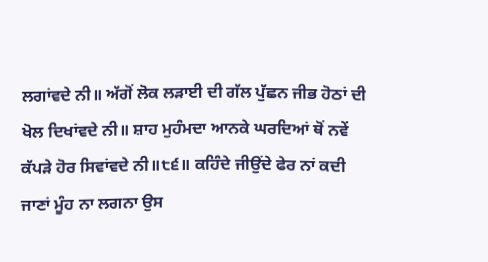ਲਗਾਂਵਦੇ ਨੀ॥ ਅੱਗੋਂ ਲੋਕ ਲੜਾਈ ਦੀ ਗੱਲ ਪੁੱਛਨ ਜੀਭ ਹੋਠਾਂ ਦੀ ਖੋਲ ਦਿਖਾਂਵਦੇ ਨੀ॥ ਸ਼ਾਹ ਮੁਹੰਮਦਾ ਆਨਕੇ ਘਰਦਿਆਂ ਥੋਂ ਨਵੇਂ ਕੱਪੜੇ ਹੋਰ ਸਿਵਾਂਵਦੇ ਨੀ॥੮੬॥ ਕਹਿੰਦੇ ਜੀਉਂਦੇ ਫੇਰ ਨਾਂ ਕਦੀ ਜਾਣਾਂ ਮੂੰਹ ਨਾ ਲਗਨਾ ਉਸ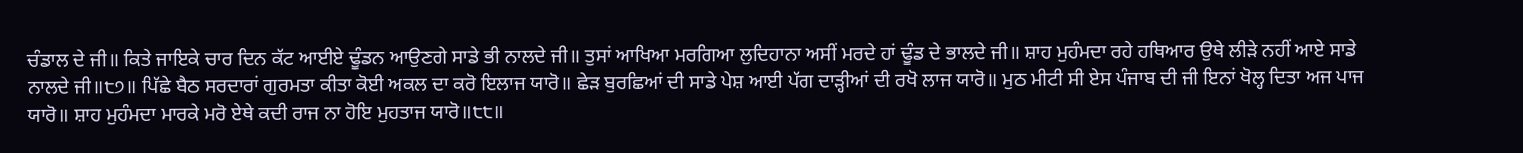ਚੰਡਾਲ ਦੇ ਜੀ॥ ਕਿਤੇ ਜਾਇਕੇ ਚਾਰ ਦਿਨ ਕੱਟ ਆਈਏ ਢੂੰਡਨ ਆਉਣਗੇ ਸਾਡੇ ਭੀ ਨਾਲਦੇ ਜੀ॥ ਤੁਸਾਂ ਆਖਿਆ ਮਰਗਿਆ ਲੁਦਿਹਾਨਾ ਅਸੀਂ ਮਰਦੇ ਹਾਂ ਢੂੰਡ ਦੇ ਭਾਲਦੇ ਜੀ॥ ਸ਼ਾਹ ਮੁਹੰਮਦਾ ਰਹੇ ਹਥਿਆਰ ਉਥੇ ਲੀੜੇ ਨਹੀਂ ਆਏ ਸਾਡੇ ਨਾਲਦੇ ਜੀ॥੮੭॥ ਪਿੱਛੇ ਬੈਠ ਸਰਦਾਰਾਂ ਗੁਰਮਤਾ ਕੀਤਾ ਕੋਈ ਅਕਲ ਦਾ ਕਰੋ ਇਲਾਜ ਯਾਰੋ॥ ਛੇੜ ਬੁਰਛਿਆਂ ਦੀ ਸਾਡੇ ਪੇਸ਼ ਆਈ ਪੱਗ ਦਾੜ੍ਹੀਆਂ ਦੀ ਰਖੋ ਲਾਜ ਯਾਰੋ॥ ਮੁਠ ਮੀਟੀ ਸੀ ਏਸ ਪੰਜਾਬ ਦੀ ਜੀ ਇਨਾਂ ਖੋਲ੍ਹ ਦਿਤਾ ਅਜ ਪਾਜ ਯਾਰੋ॥ ਸ਼ਾਹ ਮੁਹੰਮਦਾ ਮਾਰਕੇ ਮਰੋ ਏਥੇ ਕਦੀ ਰਾਜ ਨਾ ਹੋਇ ਮੁਹਤਾਜ ਯਾਰੋ॥੮੮॥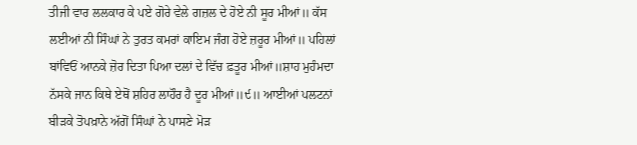ਤੀਜੀ ਵਾਰ ਲਲਕਾਰ ਕੇ ਪਏ ਗੋਰੇ ਵੇਲੇ ਗਜ਼ਲ ਦੇ ਹੋਏ ਨੀ ਸੂਰ ਮੀਆਂ॥ ਕੱਸ ਲਈਆਂ ਨੀ ਸਿੰਘਾਂ ਨੇ ਤੁਰਤ ਕਮਰਾਂ ਕਾਇਮ ਜੰਗ ਹੋਏ ਜ਼ਰੂਰ ਮੀਆਂ॥ ਪਹਿਲਾਂ ਬਾਂਵਿਓਂ ਆਨਕੇ ਜ਼ੋਰ ਦਿਤਾ ਪਿਆ ਦਲਾਂ ਦੇ ਵਿੱਚ ਫ਼ਤੂਰ ਮੀਆਂ॥ਸ਼ਾਹ ਮੁਹੰਮਦਾ ਨੱਸਕੇ ਜਾਨ ਕਿਥੇ ਏਥੋਂ ਸ਼ਹਿਰ ਲਾਹੌਰ ਹੈ ਦੂਰ ਮੀਆਂ॥੯॥ ਆਈਆਂ ਪਲਟਨਾਂ ਬੀੜਕੇ ਤੋਪਖ਼ਾਨੇ ਅੱਗੋਂ ਸਿੰਘਾਂ ਨੇ ਪਾਸਣੇ ਮੋੜ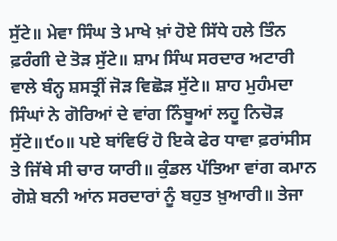ਸੁੱਟੇ॥ ਮੇਵਾ ਸਿੰਘ ਤੇ ਮਾਖੇ ਖ਼ਾਂ ਹੋਏ ਸਿੱਧੇ ਹਲੇ ਤਿੰਨ ਫ਼ਰੰਗੀ ਦੇ ਤੋੜ ਸੁੱਟੇ॥ ਸ਼ਾਮ ਸਿੰਘ ਸਰਦਾਰ ਅਟਾਰੀ ਵਾਲੇ ਬੰਨ੍ਹ ਸ਼ਸਤ੍ਰੀਂ ਜੋੜ ਵਿਛੋੜ ਸੁੱਟੇ॥ ਸ਼ਾਹ ਮੁਹੰਮਦਾ ਸਿੰਘਾਂ ਨੇ ਗੋਰਿਆਂ ਦੇ ਵਾਂਗ ਨਿੰਬੂਆਂ ਲਹੂ ਨਿਚੋੜ ਸੁੱਟੇ॥੯੦॥ ਪਏ ਬਾਂਵਿਓਂ ਹੋ ਇਕੇ ਫੇਰ ਧਾਵਾ ਫ਼ਰਾਂਸੀਸ ਤੇ ਜਿੱਥੇ ਸੀ ਚਾਰ ਯਾਰੀ॥ ਕੁੰਡਲ ਪੱਤਿਆ ਵਾਂਗ ਕਮਾਨ ਗੋਸ਼ੇ ਬਨੀ ਆਂਨ ਸਰਦਾਰਾਂ ਨੂੰ ਬਹੁਤ ਖ਼ੁਆਰੀ॥ ਤੇਜਾ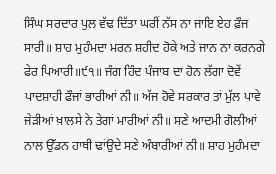ਸਿੰਘ ਸਰਦਾਰ ਪੁਲ ਵੱਢ ਦਿੱਤਾ ਘਰੀਂ ਨੱਸ ਨਾ ਜਾਇ ਏਹ ਫ਼ੌਜ ਸਾਰੀ॥ ਸ਼ਾਹ ਮੁਹੰਮਦਾ ਮਰਨ ਸ਼ਹੀਦ ਹੋਕੇ ਅਤੇ ਜਾਨ ਨਾ ਕਰਨਗੇ ਫੇਰ ਪਿਆਰੀ॥੯੧॥ ਜੰਗ ਹਿੰਦ ਪੰਜਾਬ ਦਾ ਹੋਨ ਲੱਗਾ ਦੋਵੇਂ ਪਾਦਸ਼ਾਹੀ ਫੌਜਾਂ ਭਾਰੀਆਂ ਨੀ॥ ਅੱਜ ਹੋਵੇ ਸਰਕਾਰ ਤਾਂ ਮੁੱਲ ਪਾਵੇ ਜੇੜੀਆਂ ਖ਼ਾਲਸੇ ਨੇ ਤੇਗਾਂ ਮਾਰੀਆਂ ਨੀ॥ ਸਣੇ ਆਦਮੀ ਗੋਲੀਆਂ ਨਾਲ ਉੱਡਨ ਹਾਥੀ ਢਾਂਉਦੇ ਸਣੇ ਅੰਬਾਰੀਆਂ ਨੀ॥ ਸ਼ਾਹ ਮੁਹੰਮਦਾ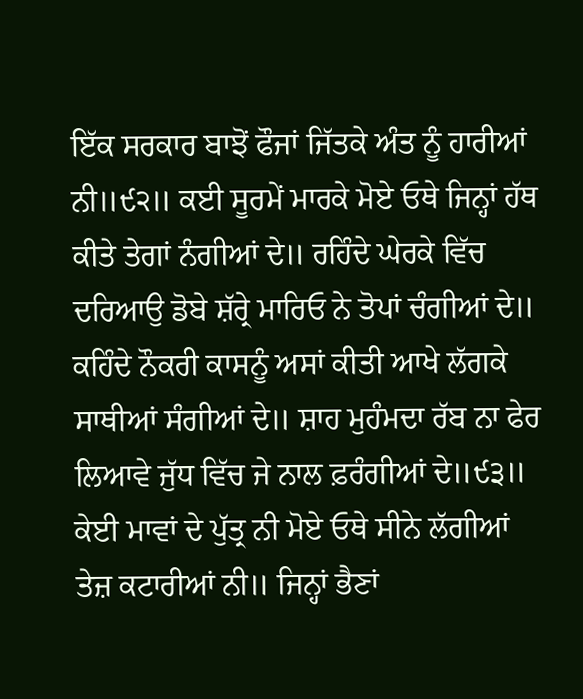ਇੱਕ ਸਰਕਾਰ ਬਾਝੋਂ ਫੌਜਾਂ ਜਿੱਤਕੇ ਅੰਤ ਨੂੰ ਹਾਰੀਆਂ ਨੀ॥੯੨॥ ਕਈ ਸੂਰਮੇਂ ਮਾਰਕੇ ਮੋਏ ਓਥੇ ਜਿਨ੍ਹਾਂ ਹੱਥ ਕੀਤੇ ਤੇਗਾਂ ਨੰਗੀਆਂ ਦੇ॥ ਰਹਿੰਦੇ ਘੇਰਕੇ ਵਿੱਚ ਦਰਿਆਉ ਡੋਬੇ ਸ਼ੱਰ੍ਰੇ ਮਾਰਿਓ ਨੇ ਤੋਪਾਂ ਚੰਗੀਆਂ ਦੇ॥ ਕਹਿੰਦੇ ਨੌਕਰੀ ਕਾਸਨੂੰ ਅਸਾਂ ਕੀਤੀ ਆਖੇ ਲੱਗਕੇ ਸਾਥੀਆਂ ਸੰਗੀਆਂ ਦੇ॥ ਸ਼ਾਹ ਮੁਹੰਮਦਾ ਰੱਬ ਨਾ ਫੇਰ ਲਿਆਵੇ ਜੁੱਧ ਵਿੱਚ ਜੇ ਨਾਲ ਫ਼ਰੰਗੀਆਂ ਦੇ॥੯੩॥ ਕੇਈ ਮਾਵਾਂ ਦੇ ਪੁੱਤ੍ਰ ਨੀ ਮੋਏ ਓਥੇ ਸੀਨੇ ਲੱਗੀਆਂ ਤੇਜ਼ ਕਟਾਰੀਆਂ ਨੀ॥ ਜਿਨ੍ਹਾਂ ਭੈਣਾਂ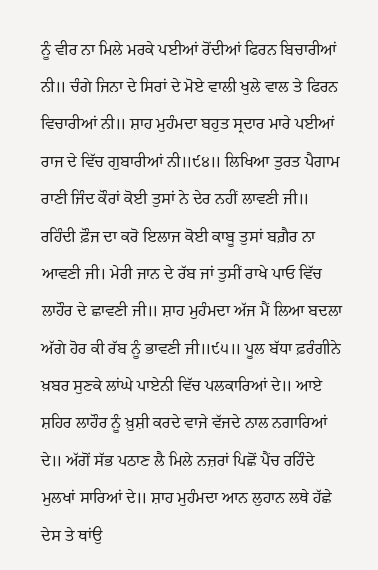ਨੂੰ ਵੀਰ ਨਾ ਮਿਲੇ ਮਰਕੇ ਪਈਆਂ ਰੋਂਦੀਆਂ ਫਿਰਨ ਬਿਚਾਰੀਆਂ ਨੀ॥ ਚੰਗੇ ਜਿਨਾ ਦੇ ਸਿਰਾਂ ਦੇ ਮੋਏ ਵਾਲੀ ਖੁਲੇ ਵਾਲ ਤੇ ਫਿਰਨ ਵਿਚਾਰੀਆਂ ਨੀ॥ ਸ਼ਾਹ ਮੁਹੰਮਦਾ ਬਹੁਤ ਸ੍ਰਦਾਰ ਮਾਰੇ ਪਈਆਂ ਰਾਜ ਦੇ ਵਿੱਚ ਗੁਬਾਰੀਆਂ ਨੀ॥੯੪॥ ਲਿਖਿਆ ਤੁਰਤ ਪੈਗਾਮ ਰਾਣੀ ਜਿੰਦ ਕੌਰਾਂ ਕੋਈ ਤੁਸਾਂ ਨੇ ਦੇਰ ਨਹੀਂ ਲਾਵਣੀ ਜੀ॥ ਰਹਿੰਦੀ ਫ਼ੌਜ ਦਾ ਕਰੋ ਇਲਾਜ ਕੋਈ ਕਾਬੂ ਤੁਸਾਂ ਬਗ਼ੈਰ ਨਾ ਆਵਣੀ ਜੀ। ਮੇਰੀ ਜਾਨ ਦੇ ਰੱਬ ਜਾਂ ਤੁਸੀਂ ਰਾਖੇ ਪਾਓ ਵਿੱਚ ਲਾਹੌਰ ਦੇ ਛਾਵਣੀ ਜੀ॥ ਸ਼ਾਹ ਮੁਹੰਮਦਾ ਅੱਜ ਮੈਂ ਲਿਆ ਬਦਲਾ ਅੱਗੇ ਹੋਰ ਕੀ ਰੱਬ ਨੂੰ ਭਾਵਣੀ ਜੀ॥੯੫॥ ਪੂਲ ਬੱਧਾ ਫ਼ਰੰਗੀਨੇ ਖ਼ਬਰ ਸੁਣਕੇ ਲਾਂਘੇ ਪਾਏਨੀ ਵਿੱਚ ਪਲਕਾਰਿਆਂ ਦੇ॥ ਆਏ ਸ਼ਹਿਰ ਲਾਹੌਰ ਨੂੰ ਖ਼ੁਸ਼ੀ ਕਰਦੇ ਵਾਜੇ ਵੱਜਦੇ ਨਾਲ ਨਗਾਰਿਆਂ ਦੇ॥ ਅੱਗੋਂ ਸੱਭ ਪਠਾਣ ਲੈ ਮਿਲੇ ਨਜ਼ਰਾਂ ਪਿਛੋਂ ਪੈਂਚ ਰਹਿੰਦੇ ਮੁਲਖਾਂ ਸਾਰਿਆਂ ਦੇ॥ ਸ਼ਾਹ ਮੁਹੰਮਦਾ ਆਨ ਲੁਹਾਨ ਲਥੇ ਹੱਛੇ ਦੇਸ ਤੇ ਥਾਂਉ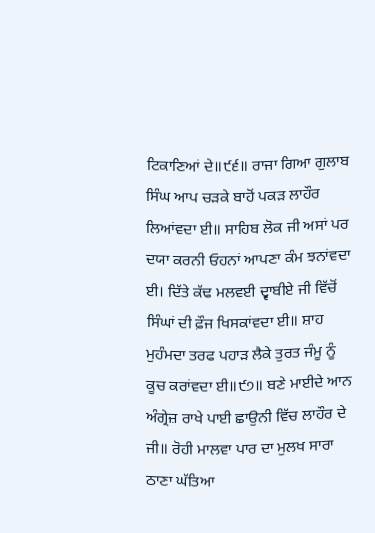ਟਿਕਾਣਿਆਂ ਦੇ॥੯੬॥ ਰਾਜਾ ਗਿਆ ਗੁਲਾਬ ਸਿੰਘ ਆਪ ਚੜਕੇ ਬਾਹੋਂ ਪਕੜ ਲਾਹੌਰ ਲਿਆਂਵਦਾ ਈ॥ ਸਾਹਿਬ ਲੋਕ ਜੀ ਅਸਾਂ ਪਰ ਦਯਾ ਕਰਨੀ ਓਹਨਾਂ ਆਪਣਾ ਕੰਮ ਝਨਾਂਵਦਾ ਈ। ਦਿੱਤੇ ਕੱਢ ਮਲਵਈ ਦ੍ਵਾਬੀਏ ਜੀ ਵਿੱਚੋਂ ਸਿੰਘਾਂ ਦੀ ਫ਼ੌਜ ਖਿਸਕਾਂਵਦਾ ਈ॥ ਸ਼ਾਹ ਮੁਹੰਮਦਾ ਤਰਫ ਪਹਾੜ ਲੈਕੇ ਤੁਰਤ ਜੰਮੂ ਨੂੰ ਕੂਚ ਕਰਾਂਵਦਾ ਈ॥੯੭॥ ਬਣੇ ਮਾਈਦੇ ਆਨ ਅੰਗ੍ਰੇਜ਼ ਰਾਖੇ ਪਾਈ ਛਾਉਨੀ ਵਿੱਚ ਲਾਹੌਰ ਦੇ ਜੀ॥ ਰੋਹੀ ਮਾਲਵਾ ਪਾਰ ਦਾ ਮੁਲਖ ਸਾਰਾ ਠਾਣਾ ਘੱਤਿਆ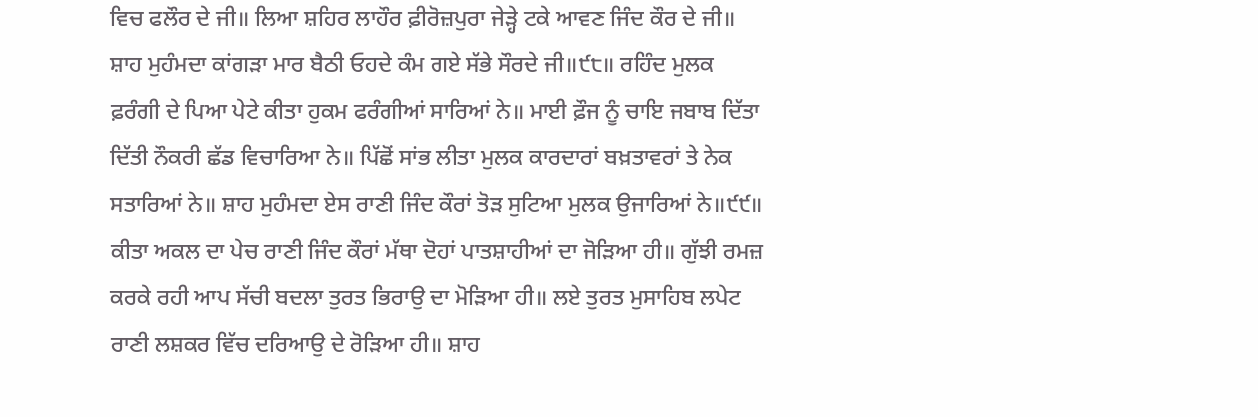ਵਿਚ ਫਲੌਰ ਦੇ ਜੀ॥ ਲਿਆ ਸ਼ਹਿਰ ਲਾਹੌਰ ਫ਼ੀਰੋਜ਼ਪੁਰਾ ਜੇੜ੍ਹੇ ਟਕੇ ਆਵਣ ਜਿੰਦ ਕੌਰ ਦੇ ਜੀ॥ ਸ਼ਾਹ ਮੁਹੰਮਦਾ ਕਾਂਗੜਾ ਮਾਰ ਬੈਠੀ ਓਹਦੇ ਕੰਮ ਗਏ ਸੱਭੇ ਸੌਰਦੇ ਜੀ॥੯੮॥ ਰਹਿੰਦ ਮੁਲਕ ਫ਼ਰੰਗੀ ਦੇ ਪਿਆ ਪੇਟੇ ਕੀਤਾ ਹੁਕਮ ਫਰੰਗੀਆਂ ਸਾਰਿਆਂ ਨੇ॥ ਮਾਈ ਫ਼ੌਜ ਨੂੰ ਚਾਇ ਜਬਾਬ ਦਿੱਤਾ ਦਿੱਤੀ ਨੌਕਰੀ ਛੱਡ ਵਿਚਾਰਿਆ ਨੇ॥ ਪਿੱਛੋਂ ਸਾਂਭ ਲੀਤਾ ਮੁਲਕ ਕਾਰਦਾਰਾਂ ਬਖ਼ਤਾਵਰਾਂ ਤੇ ਨੇਕ ਸਤਾਰਿਆਂ ਨੇ॥ ਸ਼ਾਹ ਮੁਹੰਮਦਾ ਏਸ ਰਾਣੀ ਜਿੰਦ ਕੌਰਾਂ ਤੋੜ ਸੁਟਿਆ ਮੁਲਕ ਉਜਾਰਿਆਂ ਨੇ॥੯੯॥ ਕੀਤਾ ਅਕਲ ਦਾ ਪੇਚ ਰਾਣੀ ਜਿੰਦ ਕੌਰਾਂ ਮੱਥਾ ਦੋਹਾਂ ਪਾਤਸ਼ਾਹੀਆਂ ਦਾ ਜੋੜਿਆ ਹੀ॥ ਗੁੱਝੀ ਰਮਜ਼ ਕਰਕੇ ਰਹੀ ਆਪ ਸੱਚੀ ਬਦਲਾ ਤੁਰਤ ਭਿਰਾਉ ਦਾ ਮੋੜਿਆ ਹੀ॥ ਲਏ ਤੁਰਤ ਮੁਸਾਹਿਬ ਲਪੇਟ ਰਾਣੀ ਲਸ਼ਕਰ ਵਿੱਚ ਦਰਿਆਉ ਦੇ ਰੋੜਿਆ ਹੀ॥ ਸ਼ਾਹ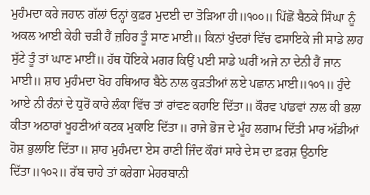ਮੁਹੰਮਦਾ ਕਰੇ ਜਹਾਨ ਗੱਲਾਂ ਓਨ੍ਹਾਂ ਕੁਫ਼ਰ ਮੁਦਈ ਦਾ ਤੋੜਿਆ ਹੀ॥੧੦੦॥ ਪਿੱਛੋਂ ਬੈਠਕੇ ਸਿੰਘਾ ਨੂੰ ਅਕਲ ਆਈ ਕੇਹੀ ਚੜੀ ਹੈਂ ਜ਼ਹਿਰ ਤੂੰ ਸਾਣ ਮਾਈ॥ ਕਿਨਾਂ ਖੁੰਦਰਾਂ ਵਿੱਚ ਫਸਾਇਕੇ ਜੀ ਸਾਡੇ ਲਾਹ ਸੁੱਟੇ ਤੂੰ ਤਾਂ ਘਾਣ ਮਾਈਂ॥ ਹੱਥ ਧੋਇਕੇ ਮਗਰ ਕਿਉਂ ਪਈ ਸਾਡੇ ਘਰੀਂ ਅਜੇ ਨਾ ਦੇਨੀ ਹੈਂ ਜਾਨ ਮਾਈ॥ ਸ਼ਾਹ ਮੁਹੰਮਦਾ ਖੋਹ ਹਥਿਆਰ ਬੈਠੇ ਨਾਲ ਕੁੜਤੀਆਂ ਲਏ ਪਛਾਨ ਮਾਈ॥੧੦੧॥ ਹੁੰਦੇ ਆਏ ਨੀ ਰੰਨਾਂ ਦੇ ਧੁਰੋਂ ਕਾਰੇ ਲੰਕਾ ਵਿੱਚ ਤਾਂ ਰਾਂਵਣ ਕਹਾਇ ਦਿੱਤਾ॥ ਕੌਰਵ ਪਾਂਡਵਾਂ ਨਾਲ ਕੀ ਭਲਾ ਕੀਤਾ ਅਠਾਰਾਂ ਖੂਹਣੀਆਂ ਕਟਕ ਮੁਕਾਇ ਦਿੱਤਾ॥ ਰਾਜੇ ਭੋਜ ਦੇ ਮੂੰਹ ਲਗਾਮ ਦਿੱਤੀ ਮਾਰ ਅੱਡੀਆਂ ਹੋਸ਼ ਭੁਲਾਇ ਦਿੱਤਾ॥ ਸ਼ਾਹ ਮੁਹੰਮਦਾ ਏਸ ਰਾਣੀ ਜਿੰਦ ਕੌਰਾਂ ਸਾਰੇ ਦੇਸ ਦਾ ਫ਼ਰਸ਼ ਉਠਾਇ ਦਿੱਤਾ॥੧੦੨॥ ਰੱਬ ਚਾਹੇ ਤਾਂ ਕਰੇਗਾ ਮੇਹਰਬਾਨੀ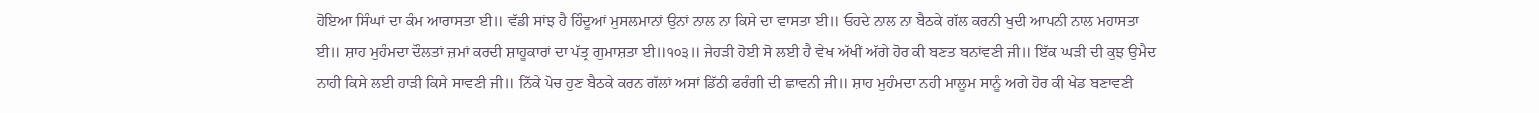ਹੋਇਆ ਸਿੰਘਾਂ ਦਾ ਕੰਮ ਆਰਾਸਤਾ ਈ॥ ਵੱਡੀ ਸਾਂਝ ਹੈ ਹਿੰਦੂਆਂ ਮੁਸਲਮਾਨਾਂ ਉਨਾਂ ਨਾਲ ਨਾ ਕਿਸੇ ਦਾ ਵਾਸਤਾ ਈ॥ ਓਹਦੇ ਨਾਲ ਨਾ ਬੈਠਕੇ ਗੱਲ ਕਰਨੀ ਖੁਦੀ ਆਪਨੀ ਨਾਲ ਮਹਾਸਤਾ ਈ॥ ਸ਼ਾਹ ਮੁਹੰਮਦਾ ਦੌਲਤਾਂ ਜ਼ਮਾਂ ਕਰਦੀ ਸ਼ਾਹੂਕਾਰਾਂ ਦਾ ਪੱਤ੍ਰ ਗੁਮਾਸ਼ਤਾ ਈ॥੧੦੩॥ ਜੇਹੜੀ ਹੋਈ ਸੋ ਲਈ ਹੈ ਵੇਖ ਅੱਖੀਂ ਅੱਗੇ ਹੋਰ ਕੀ ਬਣਤ ਬਨਾਂਵਣੀ ਜੀ॥ ਇੱਕ ਘੜੀ ਦੀ ਕੁਝ ਉਮੈਦ ਨਾਹੀ ਕਿਸੇ ਲਈ ਹਾੜੀ ਕਿਸੇ ਸਾਵਣੀ ਜੀ॥ ਨਿੱਕੇ ਪੋਚ ਹੁਣ ਬੈਠਕੇ ਕਰਨ ਗੱਲਾਂ ਅਸਾਂ ਡਿੱਠੀ ਫਰੰਗੀ ਦੀ ਛਾਵਨੀ ਜੀ॥ ਸ਼ਾਹ ਮੁਹੰਮਦਾ ਨਹੀ ਮਾਲੂਮ ਸਾਨੂੰ ਅਗੇ ਹੋਰ ਕੀ ਖੇਡ ਬਣਾਵਣੀ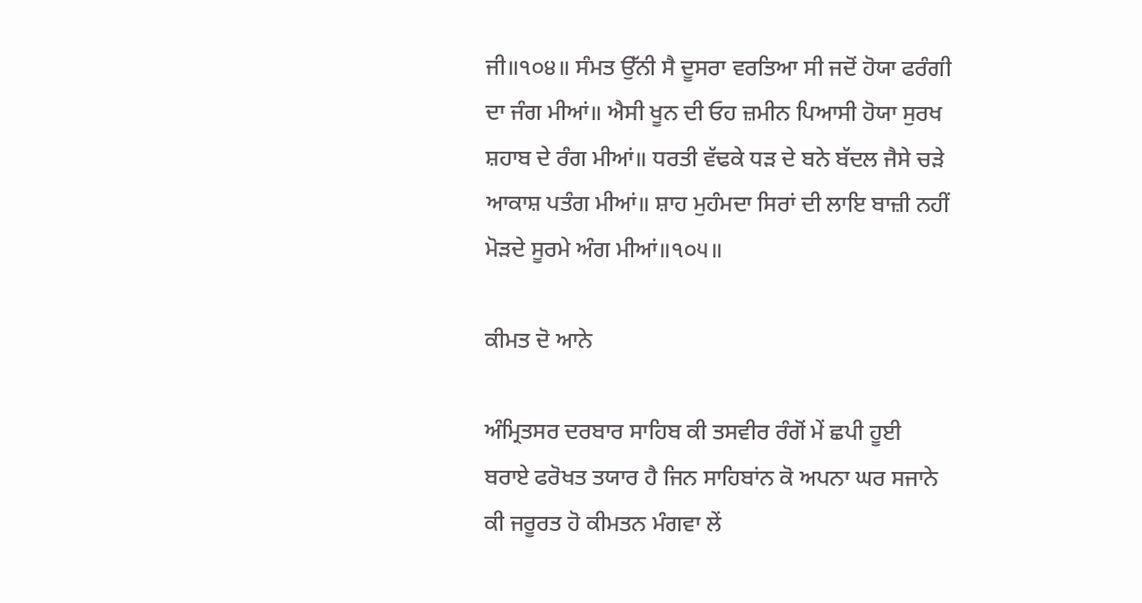ਜੀ॥੧੦੪॥ ਸੰਮਤ ਉੱਨੀ ਸੈ ਦੂਸਰਾ ਵਰਤਿਆ ਸੀ ਜਦੋਂ ਹੋਯਾ ਫਰੰਗੀ ਦਾ ਜੰਗ ਮੀਆਂ॥ ਐਸੀ ਖੂਨ ਦੀ ਓਹ ਜ਼ਮੀਨ ਪਿਆਸੀ ਹੋਯਾ ਸੁਰਖ ਸ਼ਹਾਬ ਦੇ ਰੰਗ ਮੀਆਂ॥ ਧਰਤੀ ਵੱਢਕੇ ਧੜ ਦੇ ਬਨੇ ਬੱਦਲ ਜੈਸੇ ਚੜੇ ਆਕਾਸ਼ ਪਤੰਗ ਮੀਆਂ॥ ਸ਼ਾਹ ਮੁਹੰਮਦਾ ਸਿਰਾਂ ਦੀ ਲਾਇ ਬਾਜ਼ੀ ਨਹੀਂ ਮੋੜਦੇ ਸੂਰਮੇ ਅੰਗ ਮੀਆਂ॥੧੦੫॥

ਕੀਮਤ ਦੋ ਆਨੇ

ਅੰਮ੍ਰਿਤਸਰ ਦਰਬਾਰ ਸਾਹਿਬ ਕੀ ਤਸਵੀਰ ਰੰਗੋਂ ਮੇਂ ਛਪੀ ਹੂਈ ਬਰਾਏ ਫਰੋਖਤ ਤਯਾਰ ਹੈ ਜਿਨ ਸਾਹਿਬਾਂਨ ਕੋ ਅਪਨਾ ਘਰ ਸਜਾਨੇ ਕੀ ਜਰੂਰਤ ਹੋ ਕੀਮਤਨ ਮੰਗਵਾ ਲੇਂ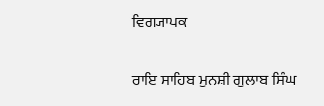ਵਿਗ੍ਯਾਪਕ

ਰਾਇ ਸਾਹਿਬ ਮੁਨਸ਼ੀ ਗੁਲਾਬ ਸਿੰਘ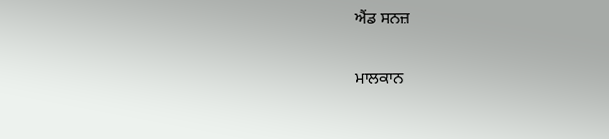ਐਂਡ ਸਨਜ਼

ਮਾਲਕਾਨ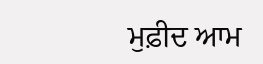ਮੁਫ਼ੀਦ ਆਮ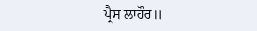ਪ੍ਰੈਸ ਲਾਹੌਰ॥